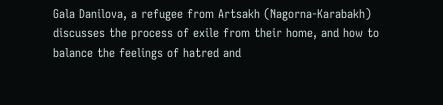Gala Danilova, a refugee from Artsakh (Nagorna-Karabakh) discusses the process of exile from their home, and how to balance the feelings of hatred and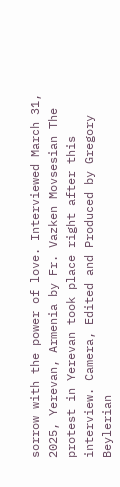sorrow with the power of love. Interviewed March 31, 2025, Yerevan, Armenia by Fr. Vazken Movsesian The protest in Yerevan took place right after this interview. Camera, Edited and Produced by Gregory Beylerian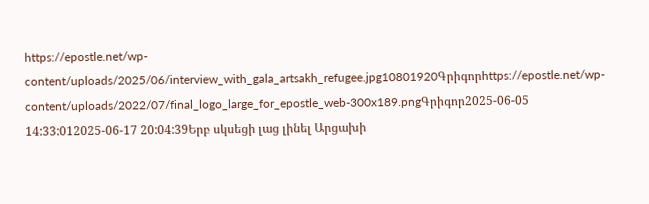https://epostle.net/wp-content/uploads/2025/06/interview_with_gala_artsakh_refugee.jpg10801920Գրիգորhttps://epostle.net/wp-content/uploads/2022/07/final_logo_large_for_epostle_web-300x189.pngԳրիգոր2025-06-05 14:33:012025-06-17 20:04:39Երբ սկսեցի լաց լինել Արցախի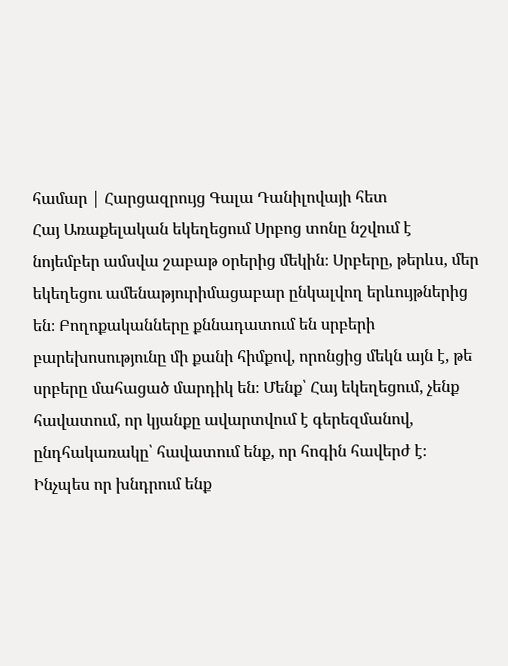համար | Հարցազրույց Գալա Դանիլովայի հետ
Հայ Առաքելական եկեղեցում Սրբոց տոնը նշվում է նոյեմբեր ամսվա շաբաթ օրերից մեկին։ Սրբերը, թերևս, մեր եկեղեցու ամենաթյուրիմացաբար ընկալվող երևույթներից են։ Բողոքականները քննադատում են սրբերի բարեխոսությունը մի քանի հիմքով, որոնցից մեկն այն է, թե սրբերը մահացած մարդիկ են։ Մենք՝ Հայ եկեղեցում, չենք հավատում, որ կյանքը ավարտվում է գերեզմանով, ընդհակառակը՝ հավատում ենք, որ հոգին հավերժ է։ Ինչպես որ խնդրում ենք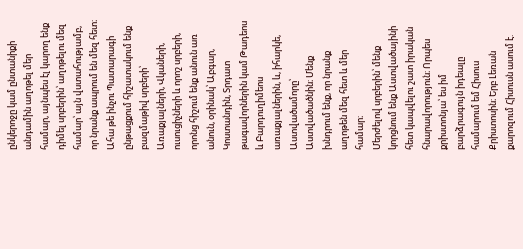ընկերոջը կամ ընտանիքի անդամին աղոթել մեր համար, այնպես էլ կարող ենք դիմել սրբերին՝ աղոթելու մեզ համար՝ այն վստահությամբ, որ նրանք ապրում են մեզ հետ։ Ահա թե ինչու Պատարագի ընթացքում հիշատակում ենք բազմաթիվ սրբերի՝ Առաքյալների, Վկաների, ուսուցիչների և որոշ սրբերի, որոնց հիշում ենք անուն առ անուն, օրինակ՝ Աբգար, Կոստանդին, Տրդատ թագավորներին կամ Թադեոս և Բարդուղիմեոս առաքյալներին, և, իհարկե, Աստվածամորը՝ Աստվածածնին։ Մենք խնդրում ենք, որ նրանք աղոթեն մեզ հետ և մեր համար։
Մերժելով սրբերին՝ մենք կորցնում ենք Աստվածայինի հետ կապվելու շատ իրական հնարավորություն։ Որպես քրիստոնյա՝ ես իմ բարձրագույն իդեալը համարում եմ Հիսուս Քրիստոսին։ Երբ Լեռան քարոզում Հիսուսն ասում է.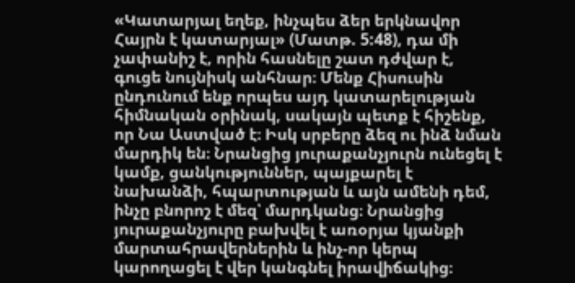«Կատարյալ եղեք, ինչպես ձեր երկնավոր Հայրն է կատարյալ» (Մատթ. 5:48), դա մի չափանիշ է, որին հասնելը շատ դժվար է, գուցե նույնիսկ անհնար։ Մենք Հիսուսին ընդունում ենք որպես այդ կատարելության հիմնական օրինակ, սակայն պետք է հիշենք, որ Նա Աստված է։ Իսկ սրբերը ձեզ ու ինձ նման մարդիկ են։ Նրանցից յուրաքանչյուրն ունեցել է կամք, ցանկություններ, պայքարել է նախանձի, հպարտության և այն ամենի դեմ, ինչը բնորոշ է մեզ՝ մարդկանց։ Նրանցից յուրաքանչյուրը բախվել է առօրյա կյանքի մարտահրավերներին և ինչ-որ կերպ կարողացել է վեր կանգնել իրավիճակից։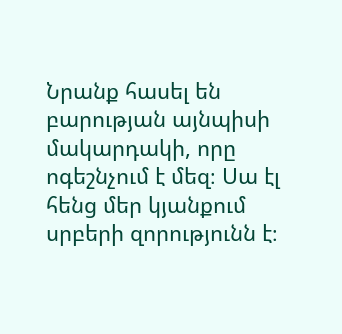Նրանք հասել են բարության այնպիսի մակարդակի, որը ոգեշնչում է մեզ։ Սա էլ հենց մեր կյանքում սրբերի զորությունն է։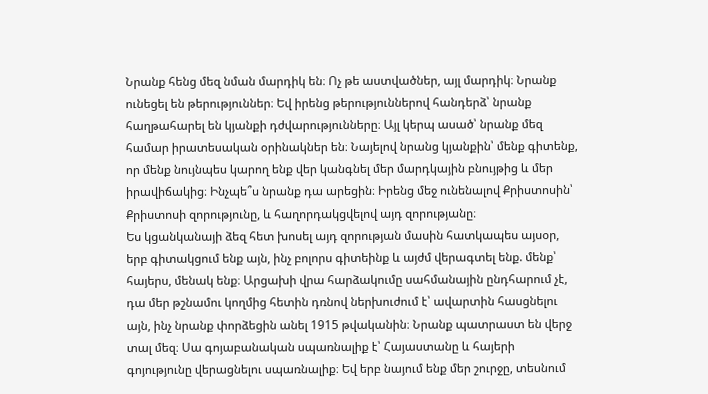Նրանք հենց մեզ նման մարդիկ են։ Ոչ թե աստվածներ, այլ մարդիկ։ Նրանք ունեցել են թերություններ։ Եվ իրենց թերություններով հանդերձ՝ նրանք հաղթահարել են կյանքի դժվարությունները։ Այլ կերպ ասած՝ նրանք մեզ համար իրատեսական օրինակներ են։ Նայելով նրանց կյանքին՝ մենք գիտենք, որ մենք նույնպես կարող ենք վեր կանգնել մեր մարդկային բնույթից և մեր իրավիճակից։ Ինչպե՞ս նրանք դա արեցին։ Իրենց մեջ ունենալով Քրիստոսին՝ Քրիստոսի զորությունը, և հաղորդակցվելով այդ զորությանը։
Ես կցանկանայի ձեզ հետ խոսել այդ զորության մասին հատկապես այսօր, երբ գիտակցում ենք այն, ինչ բոլորս գիտեինք և այժմ վերագտել ենք. մենք՝ հայերս, մենակ ենք։ Արցախի վրա հարձակումը սահմանային ընդհարում չէ, դա մեր թշնամու կողմից հետին դռնով ներխուժում է՝ ավարտին հասցնելու այն, ինչ նրանք փորձեցին անել 1915 թվականին։ Նրանք պատրաստ են վերջ տալ մեզ։ Սա գոյաբանական սպառնալիք է՝ Հայաստանը և հայերի գոյությունը վերացնելու սպառնալիք։ Եվ երբ նայում ենք մեր շուրջը, տեսնում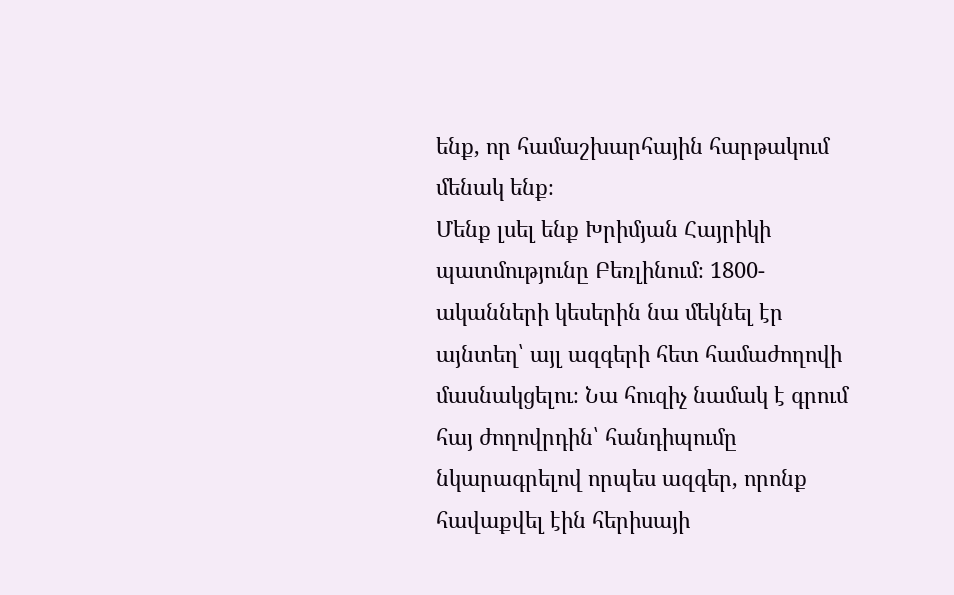ենք, որ համաշխարհային հարթակում մենակ ենք։
Մենք լսել ենք Խրիմյան Հայրիկի պատմությունը Բեռլինում։ 1800-ականների կեսերին նա մեկնել էր այնտեղ՝ այլ ազգերի հետ համաժողովի մասնակցելու։ Նա հուզիչ նամակ է գրում հայ ժողովրդին՝ հանդիպումը նկարագրելով որպես ազգեր, որոնք հավաքվել էին հերիսայի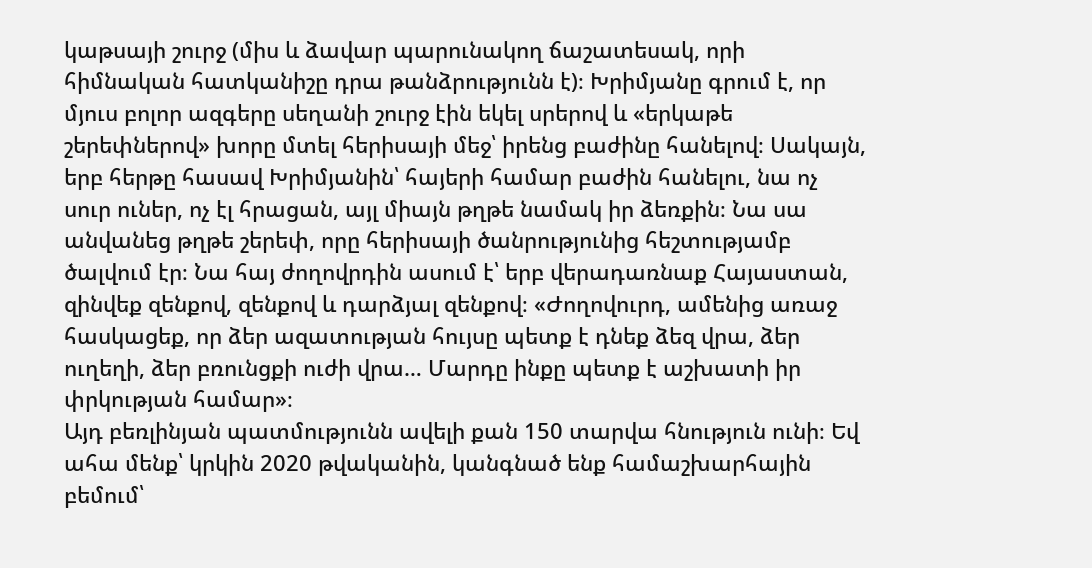կաթսայի շուրջ (միս և ձավար պարունակող ճաշատեսակ, որի հիմնական հատկանիշը դրա թանձրությունն է)։ Խրիմյանը գրում է, որ մյուս բոլոր ազգերը սեղանի շուրջ էին եկել սրերով և «երկաթե շերեփներով» խորը մտել հերիսայի մեջ՝ իրենց բաժինը հանելով։ Սակայն, երբ հերթը հասավ Խրիմյանին՝ հայերի համար բաժին հանելու, նա ոչ սուր ուներ, ոչ էլ հրացան, այլ միայն թղթե նամակ իր ձեռքին։ Նա սա անվանեց թղթե շերեփ, որը հերիսայի ծանրությունից հեշտությամբ ծալվում էր։ Նա հայ ժողովրդին ասում է՝ երբ վերադառնաք Հայաստան, զինվեք զենքով, զենքով և դարձյալ զենքով։ «Ժողովուրդ, ամենից առաջ հասկացեք, որ ձեր ազատության հույսը պետք է դնեք ձեզ վրա, ձեր ուղեղի, ձեր բռունցքի ուժի վրա… Մարդը ինքը պետք է աշխատի իր փրկության համար»։
Այդ բեռլինյան պատմությունն ավելի քան 150 տարվա հնություն ունի։ Եվ ահա մենք՝ կրկին 2020 թվականին, կանգնած ենք համաշխարհային բեմում՝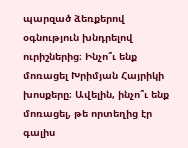պարզած ձեռքերով օգնություն խնդրելով ուրիշներից։ Ինչո՞ւ ենք մոռացել Խրիմյան Հայրիկի խոսքերը։ Ավելին, ինչո՞ւ ենք մոռացել, թե որտեղից էր գալիս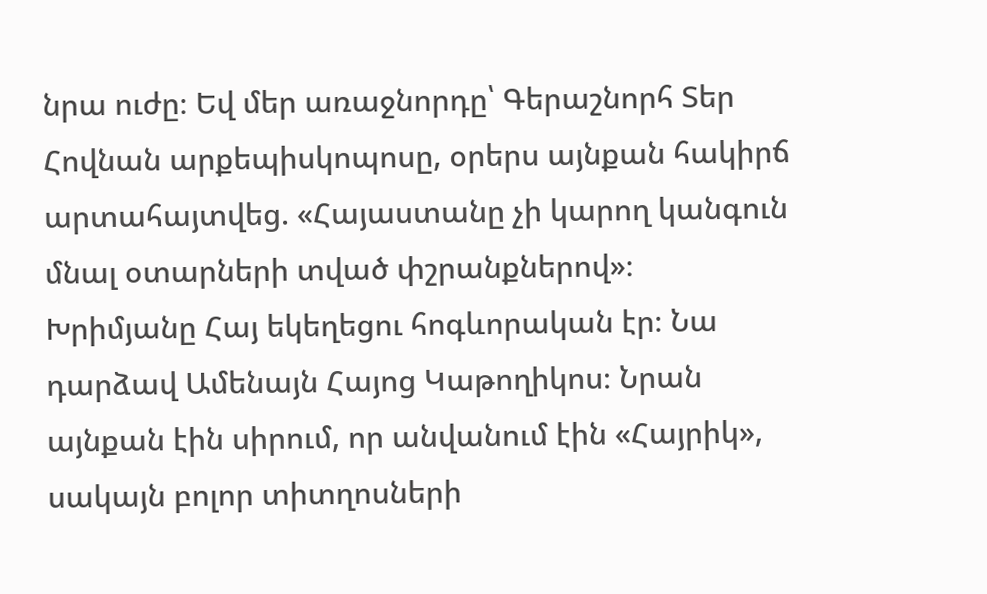նրա ուժը։ Եվ մեր առաջնորդը՝ Գերաշնորհ Տեր Հովնան արքեպիսկոպոսը, օրերս այնքան հակիրճ արտահայտվեց. «Հայաստանը չի կարող կանգուն մնալ օտարների տված փշրանքներով»։
Խրիմյանը Հայ եկեղեցու հոգևորական էր։ Նա դարձավ Ամենայն Հայոց Կաթողիկոս։ Նրան այնքան էին սիրում, որ անվանում էին «Հայրիկ», սակայն բոլոր տիտղոսների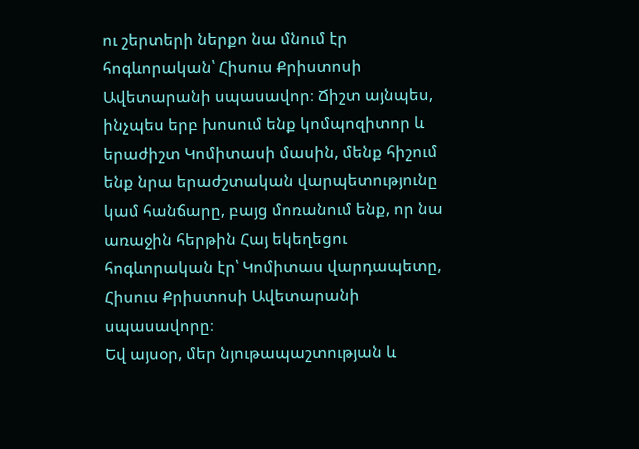ու շերտերի ներքո նա մնում էր հոգևորական՝ Հիսուս Քրիստոսի Ավետարանի սպասավոր։ Ճիշտ այնպես, ինչպես երբ խոսում ենք կոմպոզիտոր և երաժիշտ Կոմիտասի մասին, մենք հիշում ենք նրա երաժշտական վարպետությունը կամ հանճարը, բայց մոռանում ենք, որ նա առաջին հերթին Հայ եկեղեցու հոգևորական էր՝ Կոմիտաս վարդապետը, Հիսուս Քրիստոսի Ավետարանի սպասավորը։
Եվ այսօր, մեր նյութապաշտության և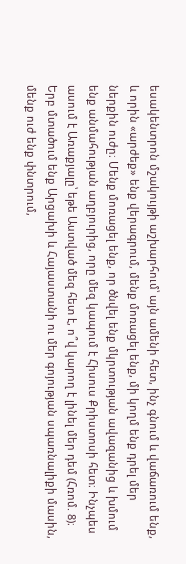եսակենտրոն մշակույթի աշխարհում՝ այն ամենի հետ, ինչ գնում և վաճառում ենք, և որին «արժեք» ենք վերագրում, մենք մոռացել ենք, մի կողմ ենք դրել մեր ներքին ուժը։ Մենք մոռացել ենք, որ ծնվել ենք մկրտության ավազանից և խմում ենք անմահության աղբյուրից, որը մեզ կապում է Հիսուս Քրիստոսի հետ։ Ինչպես ասում է Առաքյալը՝ եթե Աստված մեզ հետ է, ո՞վ կարող է լինել մեր դեմ (Հռոմ. 8)։ Երբ մտածում ենք Արցախի և Հայաստանի ու մեր գոյության սպառնալիքի մասին, մենք ուժ ենք փնտրում,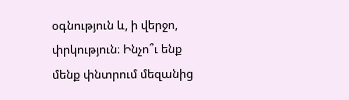օգնություն և, ի վերջո, փրկություն։ Ինչո՞ւ ենք մենք փնտրում մեզանից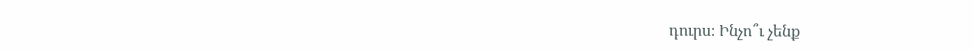դուրս։ Ինչո՞ւ չենք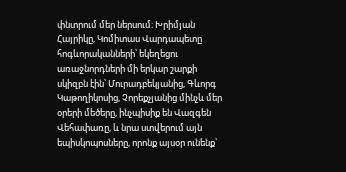փնտրում մեր ներսում։ Խրիմյան Հայրիկը, Կոմիտաս Վարդապետը հոգևորականների՝ եկեղեցու առաջնորդների մի երկար շարքի սկիզբն էին՝ Մուրադբեկյանից, Գևորգ Կաթողիկոսից, Չորեքչյանից մինչև մեր օրերի մեծերը, ինչպիսիք են Վազգեն Վեհափառը, և նրա ստվերում այն եպիսկոպոսները, որոնք այսօր ունենք՝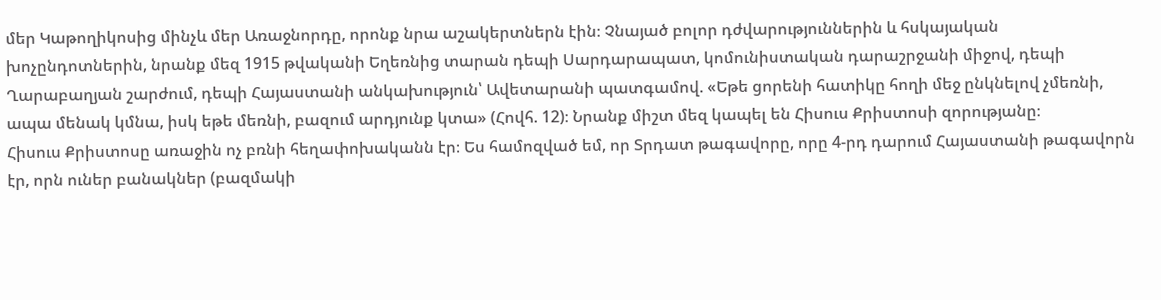մեր Կաթողիկոսից մինչև մեր Առաջնորդը, որոնք նրա աշակերտներն էին։ Չնայած բոլոր դժվարություններին և հսկայական խոչընդոտներին, նրանք մեզ 1915 թվականի Եղեռնից տարան դեպի Սարդարապատ, կոմունիստական դարաշրջանի միջով, դեպի Ղարաբաղյան շարժում, դեպի Հայաստանի անկախություն՝ Ավետարանի պատգամով. «Եթե ցորենի հատիկը հողի մեջ ընկնելով չմեռնի, ապա մենակ կմնա, իսկ եթե մեռնի, բազում արդյունք կտա» (Հովհ. 12)։ Նրանք միշտ մեզ կապել են Հիսուս Քրիստոսի զորությանը։
Հիսուս Քրիստոսը առաջին ոչ բռնի հեղափոխականն էր։ Ես համոզված եմ, որ Տրդատ թագավորը, որը 4-րդ դարում Հայաստանի թագավորն էր, որն ուներ բանակներ (բազմակի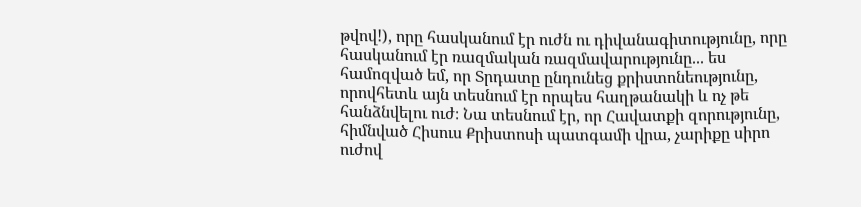թվով!), որը հասկանում էր ուժն ու դիվանագիտությունը, որը հասկանում էր ռազմական ռազմավարությունը... ես համոզված եմ, որ Տրդատը ընդունեց քրիստոնեությունը, որովհետև այն տեսնում էր որպես հաղթանակի և ոչ թե հանձնվելու ուժ։ Նա տեսնում էր, որ Հավատքի զորությունը, հիմնված Հիսուս Քրիստոսի պատգամի վրա, չարիքը սիրո ուժով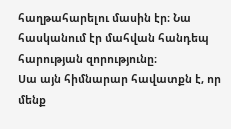հաղթահարելու մասին էր։ Նա հասկանում էր մահվան հանդեպ հարության զորությունը։
Սա այն հիմնարար հավատքն է, որ մենք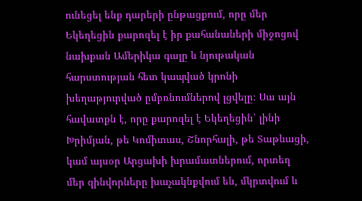ունեցել ենք դարերի ընթացքում, որը մեր Եկեղեցին քարոզել է իր քահանաների միջոցով նախքան Ամերիկա գալը և նյութական հարստության հետ կապված կրոնի խեղաթյուրված ըմբռնումներով լցվելը։ Սա այն հավատքն է, որը քարոզել է Եկեղեցին՝ լինի Խրիմյան, թե Կոմիտաս, Շնորհալի, թե Տաթևացի, կամ այսօր Արցախի խրամատներում, որտեղ մեր զինվորները խաչակնքվում են, մկրտվում և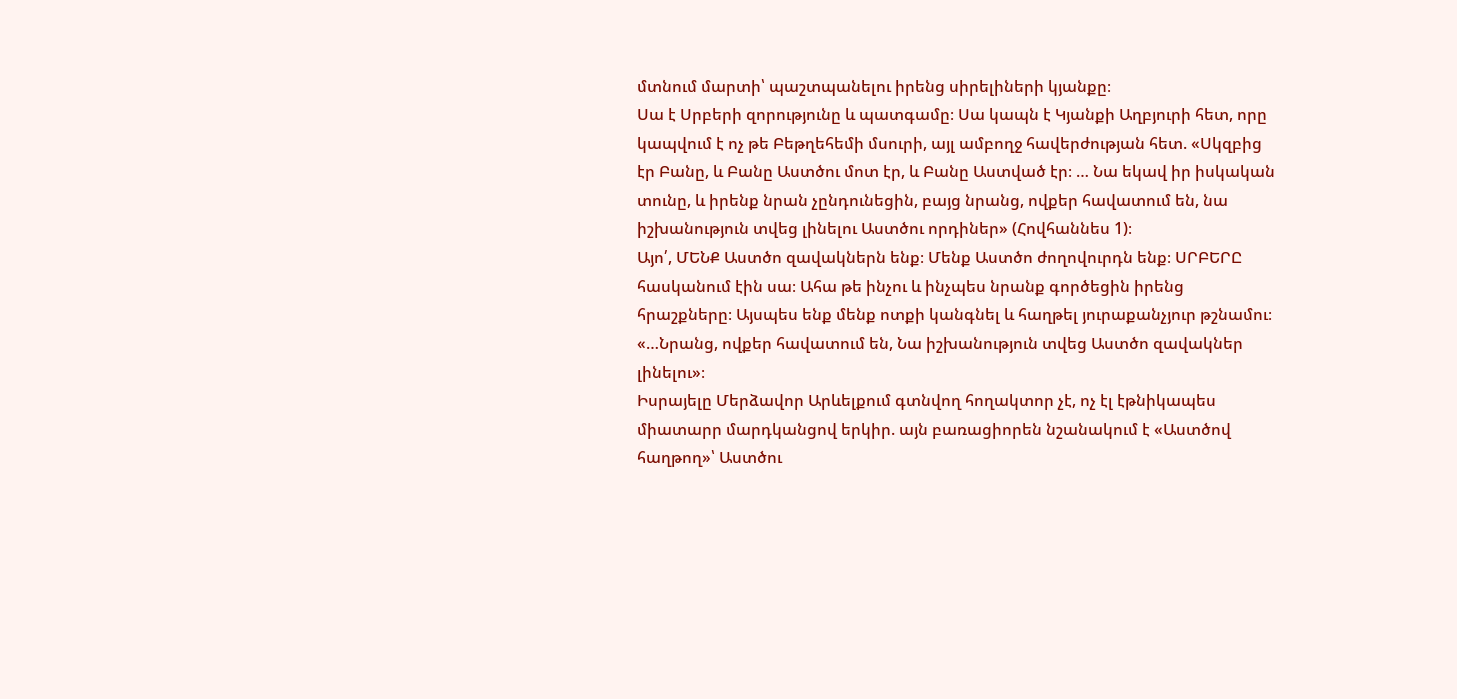մտնում մարտի՝ պաշտպանելու իրենց սիրելիների կյանքը։
Սա է Սրբերի զորությունը և պատգամը։ Սա կապն է Կյանքի Աղբյուրի հետ, որը կապվում է ոչ թե Բեթղեհեմի մսուրի, այլ ամբողջ հավերժության հետ. «Սկզբից էր Բանը, և Բանը Աստծու մոտ էր, և Բանը Աստված էր։ … Նա եկավ իր իսկական տունը, և իրենք նրան չընդունեցին, բայց նրանց, ովքեր հավատում են, նա իշխանություն տվեց լինելու Աստծու որդիներ» (Հովհաննես 1)։
Այո՛, ՄԵՆՔ Աստծո զավակներն ենք։ Մենք Աստծո ժողովուրդն ենք։ ՍՐԲԵՐԸ հասկանում էին սա։ Ահա թե ինչու և ինչպես նրանք գործեցին իրենց հրաշքները։ Այսպես ենք մենք ոտքի կանգնել և հաղթել յուրաքանչյուր թշնամու։ «…Նրանց, ովքեր հավատում են, Նա իշխանություն տվեց Աստծո զավակներ լինելու»։
Իսրայելը Մերձավոր Արևելքում գտնվող հողակտոր չէ, ոչ էլ էթնիկապես միատարր մարդկանցով երկիր. այն բառացիորեն նշանակում է «Աստծով հաղթող»՝ Աստծու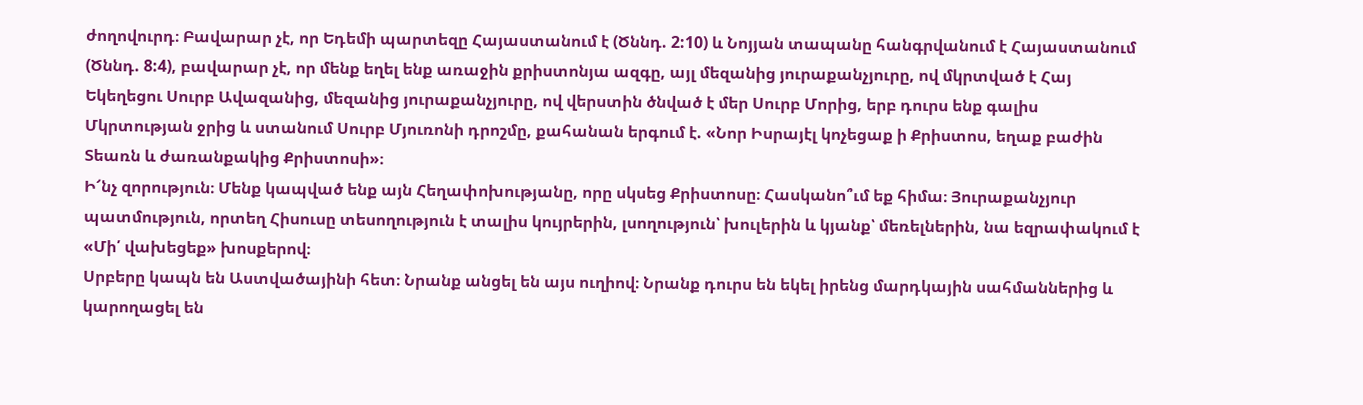ժողովուրդ։ Բավարար չէ, որ Եդեմի պարտեզը Հայաստանում է (Ծննդ. 2:10) և Նոյյան տապանը հանգրվանում է Հայաստանում (Ծննդ. 8:4), բավարար չէ, որ մենք եղել ենք առաջին քրիստոնյա ազգը, այլ մեզանից յուրաքանչյուրը, ով մկրտված է Հայ Եկեղեցու Սուրբ Ավազանից, մեզանից յուրաքանչյուրը, ով վերստին ծնված է մեր Սուրբ Մորից, երբ դուրս ենք գալիս Մկրտության ջրից և ստանում Սուրբ Մյուռոնի դրոշմը, քահանան երգում է. «Նոր Իսրայէլ կոչեցաք ի Քրիստոս, եղաք բաժին Տեառն և ժառանքակից Քրիստոսի»։
Ի՜նչ զորություն։ Մենք կապված ենք այն Հեղափոխությանը, որը սկսեց Քրիստոսը։ Հասկանո՞ւմ եք հիմա։ Յուրաքանչյուր պատմություն, որտեղ Հիսուսը տեսողություն է տալիս կույրերին, լսողություն՝ խուլերին և կյանք՝ մեռելներին, նա եզրափակում է «Մի՛ վախեցեք» խոսքերով։
Սրբերը կապն են Աստվածայինի հետ։ Նրանք անցել են այս ուղիով։ Նրանք դուրս են եկել իրենց մարդկային սահմաններից և կարողացել են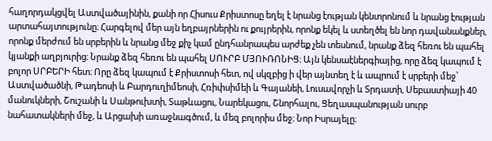հաղորդակցվել Աստվածայինին, քանի որ Հիսուս Քրիստոսը եղել է նրանց էության կենտրոնում և նրանց էության արտահայտությունը։ Հարգելով մեր այն եղբայրներին ու քույրերին, որոնք եկել և ստեղծել են նոր դավանանքներ, որոնք մերժում են սրբերին և նրանց մեջ քիչ կամ ընդհանրապես արժեք չեն տեսնում, նրանք ձեզ հեռու են պահել կյանքի աղբյուրից։ Նրանք ձեզ հեռու են պահել ՍՈՒՐԲ ՄՅՈՒՌՈՆԻՑ։ Այն կենսաէներգիայից, որը ձեզ կապում է բոլոր ՍՐԲԵՐԻ հետ։ Որը ձեզ կապում է Քրիստոսի հետ, ով սկզբից ի վեր այնտեղ է և ապրում է սրբերի մեջ՝ Աստվածածնի, Թադեոսի և Բարդուղիմեոսի, Հռիփսիմեի և Գայանեի, Լուսավորչի և Տրդատի, Սեբաստիայի 40 մանուկների, Շուշանի և Սանթուխտի, Տաթևացու, Նարեկացու, Շնորհալու, Ցեղասպանության սուրբ նահատակների մեջ, և Արցախի առաջնագծում, և մեզ բոլորիս մեջ։ Նոր Իսրայելը։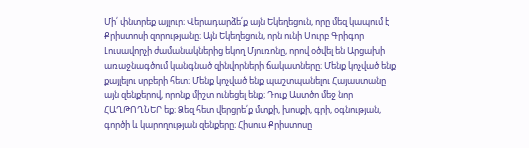Մի՛ փնտրեք այլուր։ Վերադարձե՛ք այն Եկեղեցուն, որը մեզ կապում է Քրիստոսի զորությանը։ Այն Եկեղեցուն, որն ունի Սուրբ Գրիգոր Լուսավորչի ժամանակներից եկող Մյուռոնը, որով օծվել են Արցախի առաջնագծում կանգնած զինվորների ճակատները։ Մենք կոչված ենք քայլելու սրբերի հետ։ Մենք կոչված ենք պաշտպանելու Հայաստանը այն զենքերով, որոնք միշտ ունեցել ենք։ Դուք Աստծո մեջ նոր ՀԱՂԹՈՂՆԵՐ եք։ Ձեզ հետ վերցրե՛ք մտքի, խոսքի, գրի, օգնության, գործի և կարողության զենքերը։ Հիսուս Քրիստոսը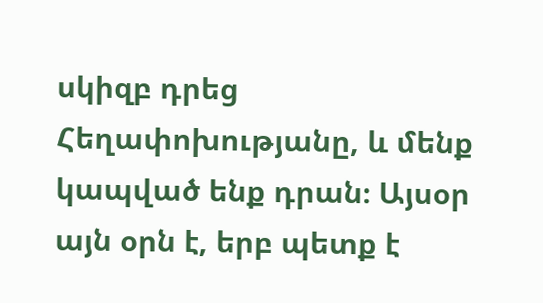սկիզբ դրեց Հեղափոխությանը, և մենք կապված ենք դրան։ Այսօր այն օրն է, երբ պետք է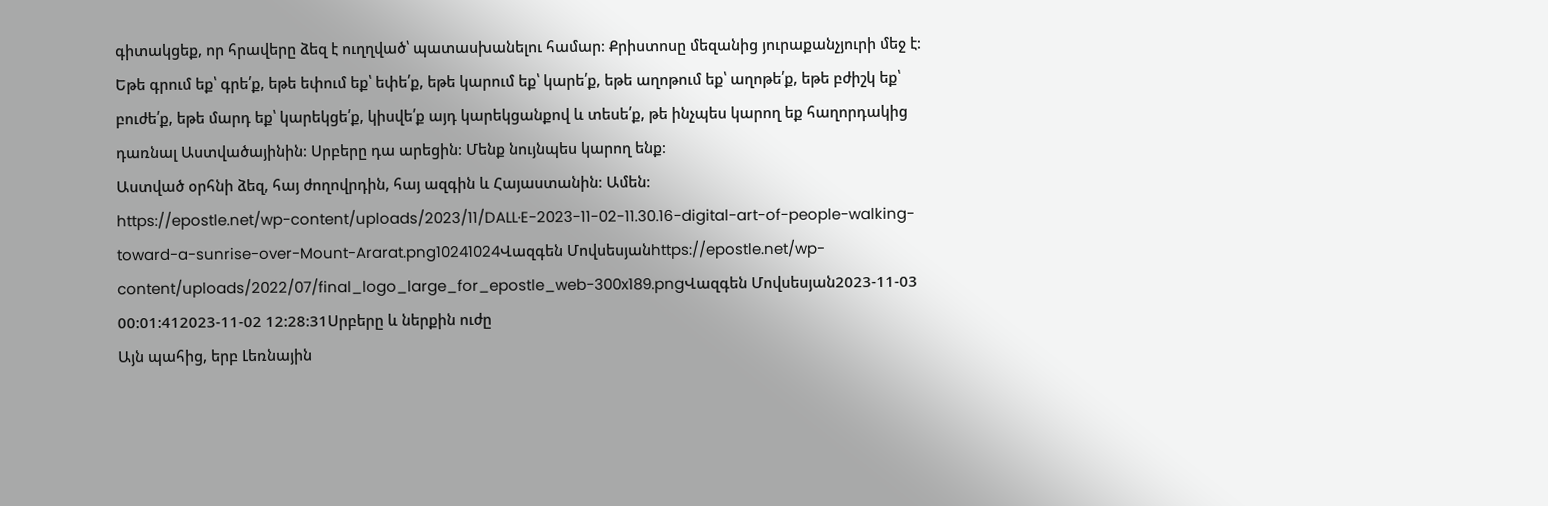գիտակցեք, որ հրավերը ձեզ է ուղղված՝ պատասխանելու համար։ Քրիստոսը մեզանից յուրաքանչյուրի մեջ է։ Եթե գրում եք՝ գրե՛ք, եթե եփում եք՝ եփե՛ք, եթե կարում եք՝ կարե՛ք, եթե աղոթում եք՝ աղոթե՛ք, եթե բժիշկ եք՝ բուժե՛ք, եթե մարդ եք՝ կարեկցե՛ք, կիսվե՛ք այդ կարեկցանքով և տեսե՛ք, թե ինչպես կարող եք հաղորդակից դառնալ Աստվածայինին։ Սրբերը դա արեցին։ Մենք նույնպես կարող ենք։
Աստված օրհնի ձեզ, հայ ժողովրդին, հայ ազգին և Հայաստանին։ Ամեն։
https://epostle.net/wp-content/uploads/2023/11/DALL·E-2023-11-02-11.30.16-digital-art-of-people-walking-toward-a-sunrise-over-Mount-Ararat.png10241024Վազգեն Մովսեսյանhttps://epostle.net/wp-content/uploads/2022/07/final_logo_large_for_epostle_web-300x189.pngՎազգեն Մովսեսյան2023-11-03 00:01:412023-11-02 12:28:31Սրբերը և ներքին ուժը
Այն պահից, երբ Լեռնային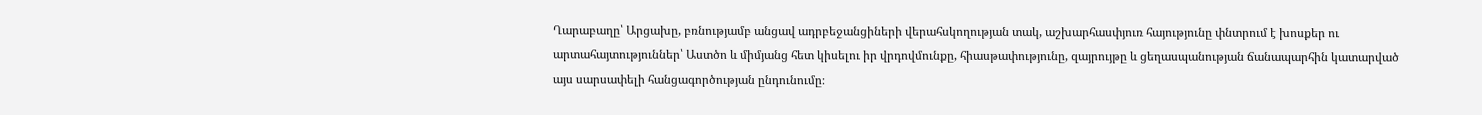Ղարաբաղը՝ Արցախը, բռնությամբ անցավ ադրբեջանցիների վերահսկողության տակ, աշխարհասփյուռ հայությունը փնտրում է խոսքեր ու արտահայտություններ՝ Աստծո և միմյանց հետ կիսելու իր վրդովմունքը, հիասթափությունը, զայրույթը և ցեղասպանության ճանապարհին կատարված այս սարսափելի հանցագործության ընդունումը։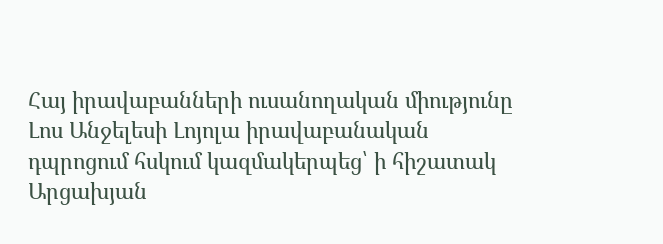Հայ իրավաբանների ուսանողական միությունը Լոս Անջելեսի Լոյոլա իրավաբանական դպրոցում հսկում կազմակերպեց՝ ի հիշատակ Արցախյան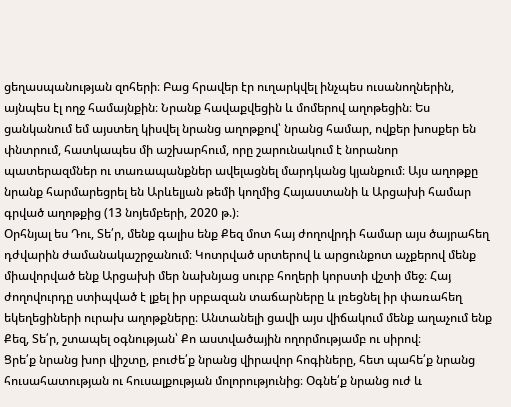ցեղասպանության զոհերի։ Բաց հրավեր էր ուղարկվել ինչպես ուսանողներին, այնպես էլ ողջ համայնքին։ Նրանք հավաքվեցին և մոմերով աղոթեցին։ Ես ցանկանում եմ այստեղ կիսվել նրանց աղոթքով՝ նրանց համար, ովքեր խոսքեր են փնտրում, հատկապես մի աշխարհում, որը շարունակում է նորանոր պատերազմներ ու տառապանքներ ավելացնել մարդկանց կյանքում։ Այս աղոթքը նրանք հարմարեցրել են Արևելյան թեմի կողմից Հայաստանի և Արցախի համար գրված աղոթքից (13 նոյեմբերի, 2020 թ.)։
Օրհնյալ ես Դու, Տե՛ր, մենք գալիս ենք Քեզ մոտ հայ ժողովրդի համար այս ծայրահեղ դժվարին ժամանակաշրջանում։ Կոտրված սրտերով և արցունքոտ աչքերով մենք միավորված ենք Արցախի մեր նախնյաց սուրբ հողերի կորստի վշտի մեջ։ Հայ ժողովուրդը ստիպված է լքել իր սրբազան տաճարները և լռեցնել իր փառահեղ եկեղեցիների ուրախ աղոթքները։ Անտանելի ցավի այս վիճակում մենք աղաչում ենք Քեզ, Տե՛ր, շտապել օգնության՝ Քո աստվածային ողորմությամբ ու սիրով։
Ցրե՛ք նրանց խոր վիշտը, բուժե՛ք նրանց վիրավոր հոգիները, հետ պահե՛ք նրանց հուսահատության ու հուսալքության մոլորությունից։ Օգնե՛ք նրանց ուժ և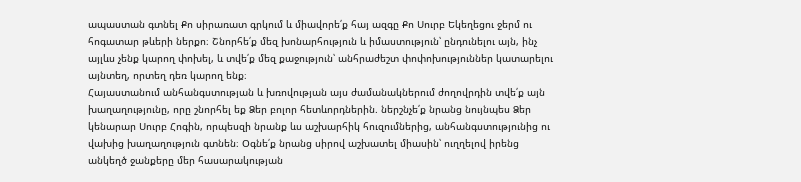ապաստան գտնել Քո սիրառատ գրկում և միավորե՛ք հայ ազգը Քո Սուրբ Եկեղեցու ջերմ ու հոգատար թևերի ներքո։ Շնորհե՛ք մեզ խոնարհություն և իմաստություն՝ ընդունելու այն, ինչ այլևս չենք կարող փոխել, և տվե՛ք մեզ քաջություն՝ անհրաժեշտ փոփոխություններ կատարելու այնտեղ, որտեղ դեռ կարող ենք։
Հայաստանում անհանգստության և խռովության այս ժամանակներում ժողովրդին տվե՛ք այն խաղաղությունը, որը շնորհել եք Ձեր բոլոր հետևորդներին. ներշնչե՛ք նրանց նույնպես Ձեր կենարար Սուրբ Հոգին, որպեսզի նրանք ևս աշխարհիկ հուզումներից, անհանգստությունից ու վախից խաղաղություն գտնեն։ Օգնե՛ք նրանց սիրով աշխատել միասին՝ ուղղելով իրենց անկեղծ ջանքերը մեր հասարակության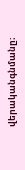վերականգնմանը։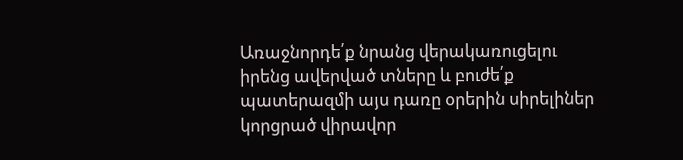Առաջնորդե՛ք նրանց վերակառուցելու իրենց ավերված տները և բուժե՛ք պատերազմի այս դառը օրերին սիրելիներ կորցրած վիրավոր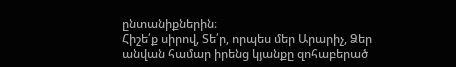ընտանիքներին։
Հիշե՛ք սիրով, Տե՛ր, որպես մեր Արարիչ, Ձեր անվան համար իրենց կյանքը զոհաբերած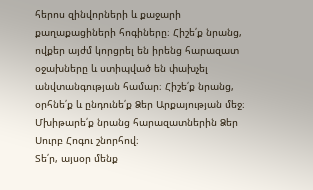հերոս զինվորների և քաջարի քաղաքացիների հոգիները։ Հիշե՛ք նրանց, ովքեր այժմ կորցրել են իրենց հարազատ օջախները և ստիպված են փախչել անվտանգության համար։ Հիշե՛ք նրանց, օրհնե՛ք և ընդունե՛ք Ձեր Արքայության մեջ։ Մխիթարե՛ք նրանց հարազատներին Ձեր Սուրբ Հոգու շնորհով։
Տե՛ր, այսօր մենք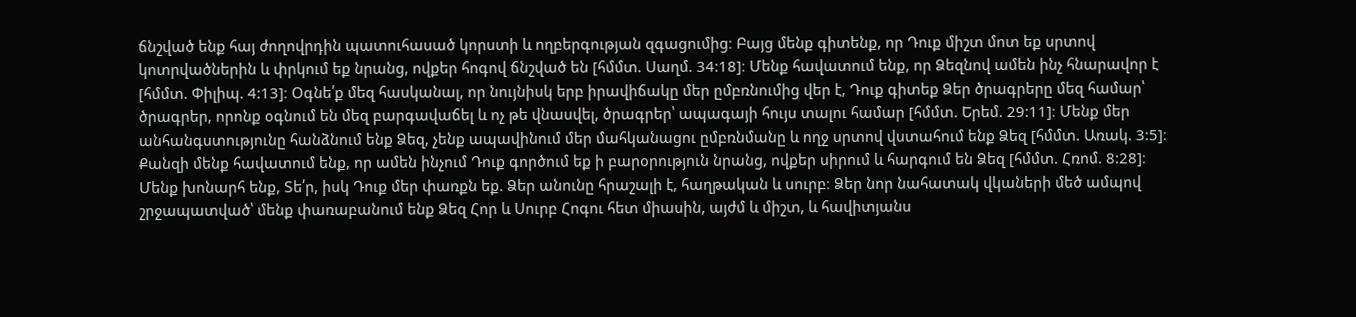ճնշված ենք հայ ժողովրդին պատուհասած կորստի և ողբերգության զգացումից։ Բայց մենք գիտենք, որ Դուք միշտ մոտ եք սրտով կոտրվածներին և փրկում եք նրանց, ովքեր հոգով ճնշված են [հմմտ. Սաղմ. 34:18]։ Մենք հավատում ենք, որ Ձեզնով ամեն ինչ հնարավոր է [հմմտ. Փիլիպ. 4:13]։ Օգնե՛ք մեզ հասկանալ, որ նույնիսկ երբ իրավիճակը մեր ըմբռնումից վեր է, Դուք գիտեք Ձեր ծրագրերը մեզ համար՝ ծրագրեր, որոնք օգնում են մեզ բարգավաճել և ոչ թե վնասվել, ծրագրեր՝ ապագայի հույս տալու համար [հմմտ. Երեմ. 29:11]։ Մենք մեր անհանգստությունը հանձնում ենք Ձեզ, չենք ապավինում մեր մահկանացու ըմբռնմանը և ողջ սրտով վստահում ենք Ձեզ [հմմտ. Առակ. 3:5]։ Քանզի մենք հավատում ենք, որ ամեն ինչում Դուք գործում եք ի բարօրություն նրանց, ովքեր սիրում և հարգում են Ձեզ [հմմտ. Հռոմ. 8:28]։
Մենք խոնարհ ենք, Տե՛ր, իսկ Դուք մեր փառքն եք. Ձեր անունը հրաշալի է, հաղթական և սուրբ։ Ձեր նոր նահատակ վկաների մեծ ամպով շրջապատված՝ մենք փառաբանում ենք Ձեզ Հոր և Սուրբ Հոգու հետ միասին, այժմ և միշտ, և հավիտյանս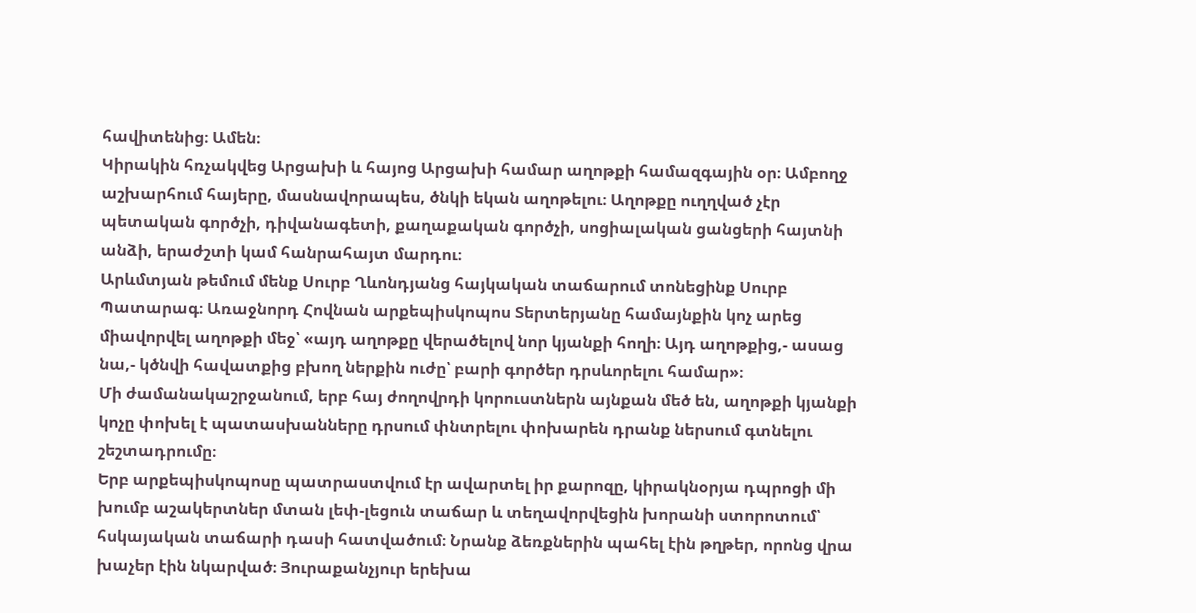հավիտենից։ Ամեն։
Կիրակին հռչակվեց Արցախի և հայոց Արցախի համար աղոթքի համազգային օր։ Ամբողջ աշխարհում հայերը, մասնավորապես, ծնկի եկան աղոթելու։ Աղոթքը ուղղված չէր պետական գործչի, դիվանագետի, քաղաքական գործչի, սոցիալական ցանցերի հայտնի անձի, երաժշտի կամ հանրահայտ մարդու։
Արևմտյան թեմում մենք Սուրբ Ղևոնդյանց հայկական տաճարում տոնեցինք Սուրբ Պատարագ։ Առաջնորդ Հովնան արքեպիսկոպոս Տերտերյանը համայնքին կոչ արեց միավորվել աղոթքի մեջ՝ «այդ աղոթքը վերածելով նոր կյանքի հողի։ Այդ աղոթքից,- ասաց նա,- կծնվի հավատքից բխող ներքին ուժը՝ բարի գործեր դրսևորելու համար»։
Մի ժամանակաշրջանում, երբ հայ ժողովրդի կորուստներն այնքան մեծ են, աղոթքի կյանքի կոչը փոխել է պատասխանները դրսում փնտրելու փոխարեն դրանք ներսում գտնելու շեշտադրումը։
Երբ արքեպիսկոպոսը պատրաստվում էր ավարտել իր քարոզը, կիրակնօրյա դպրոցի մի խումբ աշակերտներ մտան լեփ-լեցուն տաճար և տեղավորվեցին խորանի ստորոտում՝ հսկայական տաճարի դասի հատվածում։ Նրանք ձեռքներին պահել էին թղթեր, որոնց վրա խաչեր էին նկարված։ Յուրաքանչյուր երեխա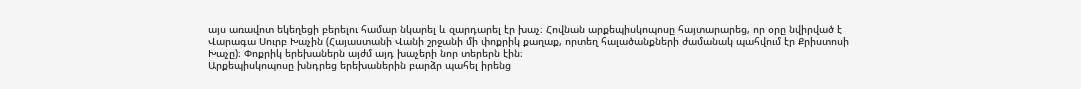այս առավոտ եկեղեցի բերելու համար նկարել և զարդարել էր խաչ։ Հովնան արքեպիսկոպոսը հայտարարեց, որ օրը նվիրված է Վարագա Սուրբ Խաչին (Հայաստանի Վանի շրջանի մի փոքրիկ քաղաք, որտեղ հալածանքների ժամանակ պահվում էր Քրիստոսի Խաչը)։ Փոքրիկ երեխաներն այժմ այդ խաչերի նոր տերերն էին։
Արքեպիսկոպոսը խնդրեց երեխաներին բարձր պահել իրենց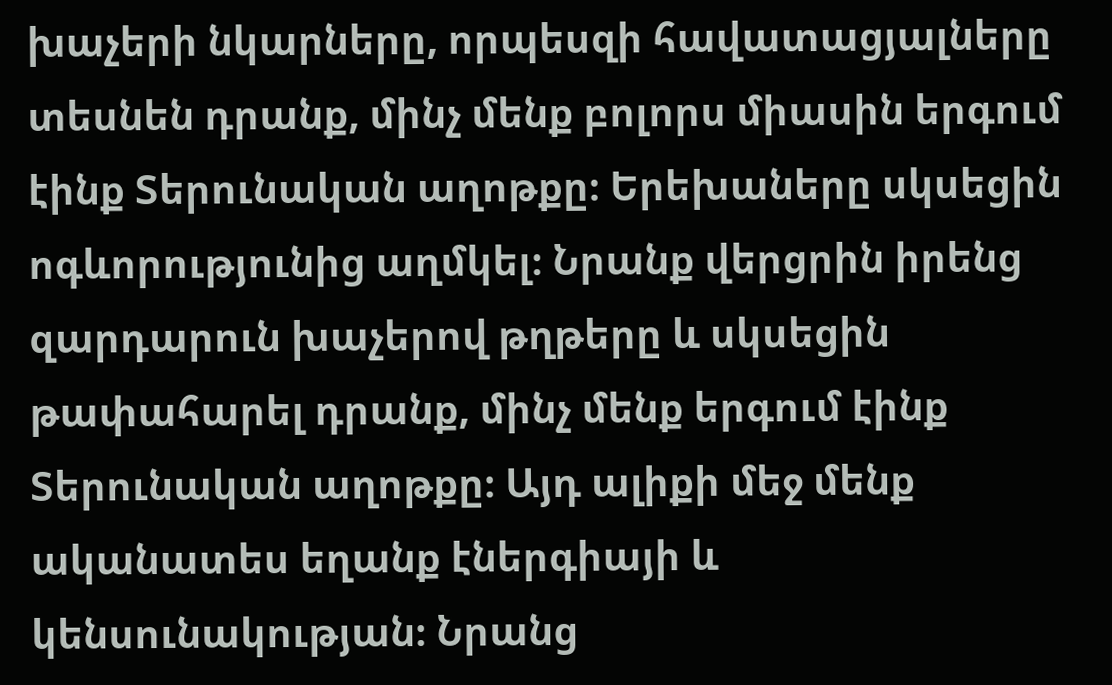խաչերի նկարները, որպեսզի հավատացյալները տեսնեն դրանք, մինչ մենք բոլորս միասին երգում էինք Տերունական աղոթքը։ Երեխաները սկսեցին ոգևորությունից աղմկել։ Նրանք վերցրին իրենց զարդարուն խաչերով թղթերը և սկսեցին թափահարել դրանք, մինչ մենք երգում էինք Տերունական աղոթքը։ Այդ ալիքի մեջ մենք ականատես եղանք էներգիայի և կենսունակության։ Նրանց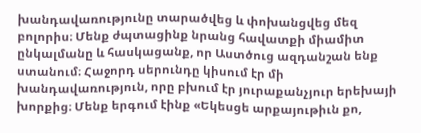խանդավառությունը տարածվեց և փոխանցվեց մեզ բոլորիս։ Մենք ժպտացինք նրանց հավատքի միամիտ ընկալմանը և հասկացանք, որ Աստծուց ազդանշան ենք ստանում։ Հաջորդ սերունդը կիսում էր մի խանդավառություն, որը բխում էր յուրաքանչյուր երեխայի խորքից։ Մենք երգում էինք «Եկեսցե արքայութիւն քո,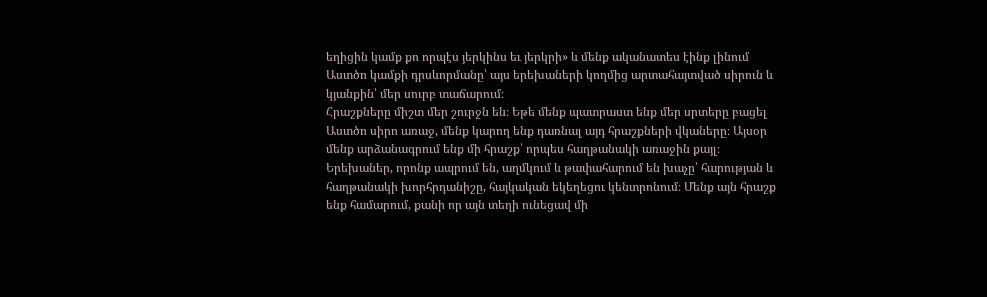եղիցին կամք քո որպէս յերկինս եւ յերկրի» և մենք ականատես էինք լինում Աստծո կամքի դրսևորմանը՝ այս երեխաների կողմից արտահայտված սիրուն և կյանքին՝ մեր սուրբ տաճարում։
Հրաշքները միշտ մեր շուրջն են։ Եթե մենք պատրաստ ենք մեր սրտերը բացել Աստծո սիրո առաջ, մենք կարող ենք դառնալ այդ հրաշքների վկաները։ Այսօր մենք արձանագրում ենք մի հրաշք՝ որպես հաղթանակի առաջին քայլ։ Երեխաներ, որոնք ապրում են, աղմկում և թափահարում են խաչը՝ հարության և հաղթանակի խորհրդանիշը, հայկական եկեղեցու կենտրոնում։ Մենք այն հրաշք ենք համարում, քանի որ այն տեղի ունեցավ մի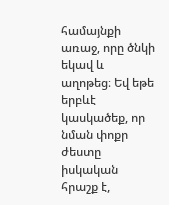համայնքի առաջ, որը ծնկի եկավ և աղոթեց։ Եվ եթե երբևէ կասկածեք, որ նման փոքր ժեստը իսկական հրաշք է,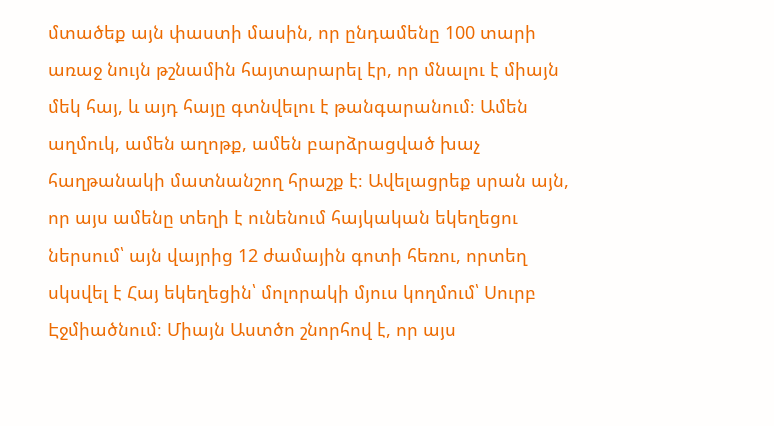մտածեք այն փաստի մասին, որ ընդամենը 100 տարի առաջ նույն թշնամին հայտարարել էր, որ մնալու է միայն մեկ հայ, և այդ հայը գտնվելու է թանգարանում։ Ամեն աղմուկ, ամեն աղոթք, ամեն բարձրացված խաչ հաղթանակի մատնանշող հրաշք է։ Ավելացրեք սրան այն, որ այս ամենը տեղի է ունենում հայկական եկեղեցու ներսում՝ այն վայրից 12 ժամային գոտի հեռու, որտեղ սկսվել է Հայ եկեղեցին՝ մոլորակի մյուս կողմում՝ Սուրբ Էջմիածնում։ Միայն Աստծո շնորհով է, որ այս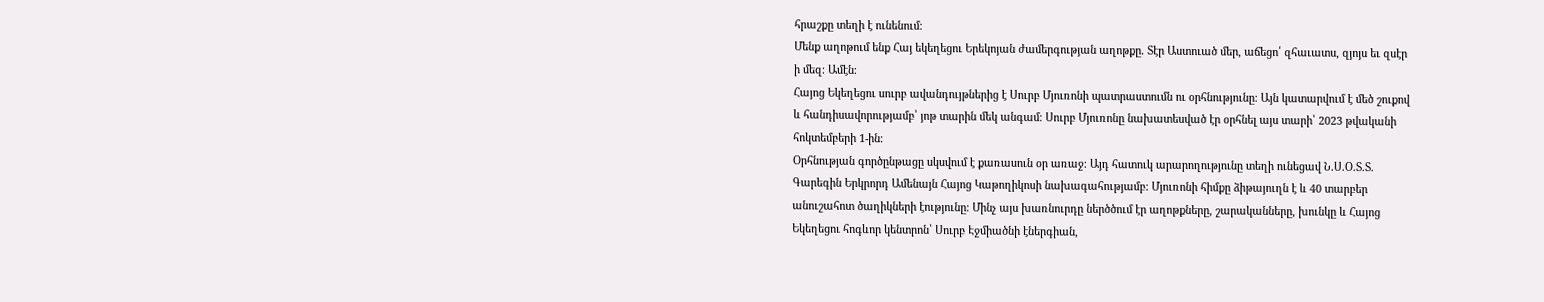հրաշքը տեղի է ունենում։
Մենք աղոթում ենք Հայ եկեղեցու Երեկոյան ժամերգության աղոթքը. Տէր Աստուած մեր, աճեցո՛ զհաւատս, զյոյս եւ զսէր ի մեզ։ Ամէն։
Հայոց Եկեղեցու սուրբ ավանդույթներից է Սուրբ Մյուռոնի պատրաստումն ու օրհնությունը։ Այն կատարվում է մեծ շուքով և հանդիսավորությամբ՝ յոթ տարին մեկ անգամ։ Սուրբ Մյուռոնը նախատեսված էր օրհնել այս տարի՝ 2023 թվականի հոկտեմբերի 1-ին։
Օրհնության գործընթացը սկսվում է քառասուն օր առաջ։ Այդ հատուկ արարողությունը տեղի ունեցավ Ն.Ս.Օ.Տ.Տ. Գարեգին Երկրորդ Ամենայն Հայոց Կաթողիկոսի նախագահությամբ։ Մյուռոնի հիմքը ձիթայուղն է և 40 տարբեր անուշահոտ ծաղիկների էությունը։ Մինչ այս խառնուրդը ներծծում էր աղոթքները, շարականները, խունկը և Հայոց Եկեղեցու հոգևոր կենտրոն՝ Սուրբ Էջմիածնի էներգիան,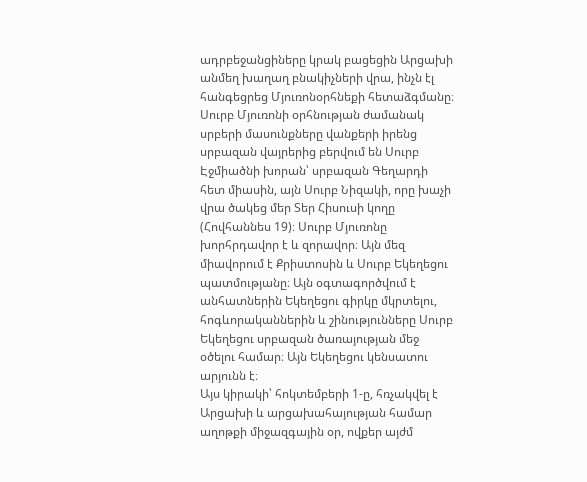ադրբեջանցիները կրակ բացեցին Արցախի անմեղ խաղաղ բնակիչների վրա, ինչն էլ հանգեցրեց Մյուռոնօրհնեքի հետաձգմանը։
Սուրբ Մյուռոնի օրհնության ժամանակ սրբերի մասունքները վանքերի իրենց սրբազան վայրերից բերվում են Սուրբ Էջմիածնի խորան՝ սրբազան Գեղարդի հետ միասին, այն Սուրբ Նիզակի, որը խաչի վրա ծակեց մեր Տեր Հիսուսի կողը (Հովհաննես 19)։ Սուրբ Մյուռոնը խորհրդավոր է և զորավոր։ Այն մեզ միավորում է Քրիստոսին և Սուրբ Եկեղեցու պատմությանը։ Այն օգտագործվում է անհատներին Եկեղեցու գիրկը մկրտելու, հոգևորականներին և շինությունները Սուրբ Եկեղեցու սրբազան ծառայության մեջ օծելու համար։ Այն Եկեղեցու կենսատու արյունն է։
Այս կիրակի՝ հոկտեմբերի 1-ը, հռչակվել է Արցախի և արցախահայության համար աղոթքի միջազգային օր, ովքեր այժմ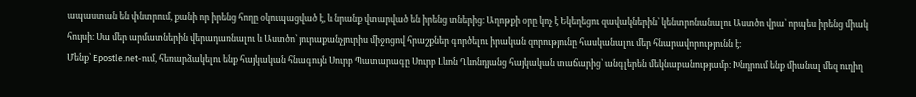ապաստան են փնտրում, քանի որ իրենց հողը օկուպացված է, և նրանք վտարված են իրենց տներից։ Աղոթքի օրը կոչ է Եկեղեցու զավակներին՝ կենտրոնանալու Աստծո վրա՝ որպես իրենց միակ հույսի։ Սա մեր արմատներին վերադառնալու և Աստծո՝ յուրաքանչյուրիս միջոցով հրաշքներ գործելու իրական զորությունը հասկանալու մեր հնարավորությունն է։
Մենք՝ Epostle.net-ում, հեռարձակելու ենք հայկական հնագույն Սուրբ Պատարագը Սուրբ Լևոն Ղևոնդյանց հայկական տաճարից՝ անգլերեն մեկնաբանությամբ։ Խնդրում ենք միանալ մեզ ուղիղ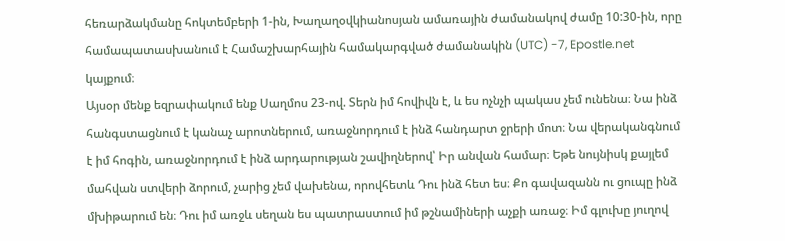հեռարձակմանը հոկտեմբերի 1-ին, Խաղաղօվկիանոսյան ամառային ժամանակով ժամը 10:30-ին, որը համապատասխանում է Համաշխարհային համակարգված ժամանակին (UTC) -7, Epostle.net կայքում։
Այսօր մենք եզրափակում ենք Սաղմոս 23-ով. Տերն իմ հովիվն է, և ես ոչնչի պակաս չեմ ունենա։ Նա ինձ հանգստացնում է կանաչ արոտներում, առաջնորդում է ինձ հանդարտ ջրերի մոտ։ Նա վերականգնում է իմ հոգին, առաջնորդում է ինձ արդարության շավիղներով՝ Իր անվան համար։ Եթե նույնիսկ քայլեմ մահվան ստվերի ձորում, չարից չեմ վախենա, որովհետև Դու ինձ հետ ես։ Քո գավազանն ու ցուպը ինձ մխիթարում են։ Դու իմ առջև սեղան ես պատրաստում իմ թշնամիների աչքի առաջ։ Իմ գլուխը յուղով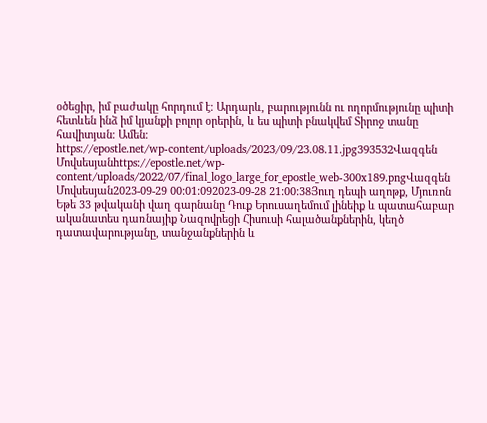օծեցիր, իմ բաժակը հորդում է։ Արդարև, բարությունն ու ողորմությունը պիտի հետևեն ինձ իմ կյանքի բոլոր օրերին, և ես պիտի բնակվեմ Տիրոջ տանը հավիտյան։ Ամեն։
https://epostle.net/wp-content/uploads/2023/09/23.08.11.jpg393532Վազգեն Մովսեսյանhttps://epostle.net/wp-content/uploads/2022/07/final_logo_large_for_epostle_web-300x189.pngՎազգեն Մովսեսյան2023-09-29 00:01:092023-09-28 21:00:38Յուղ դեպի աղոթք, Մյուռոն
Եթե 33 թվականի վաղ գարնանը Դուք Երուսաղեմում լինեիք և պատահաբար ականատես դառնայիք Նազովրեցի Հիսուսի հալածանքներին, կեղծ դատավարությանը, տանջանքներին և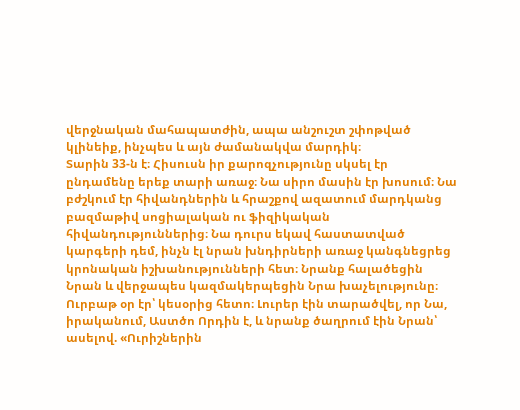վերջնական մահապատժին, ապա անշուշտ շփոթված կլինեիք, ինչպես և այն ժամանակվա մարդիկ։
Տարին 33-ն է։ Հիսուսն իր քարոզչությունը սկսել էր ընդամենը երեք տարի առաջ։ Նա սիրո մասին էր խոսում։ Նա բժշկում էր հիվանդներին և հրաշքով ազատում մարդկանց բազմաթիվ սոցիալական ու ֆիզիկական հիվանդություններից։ Նա դուրս եկավ հաստատված կարգերի դեմ, ինչն էլ նրան խնդիրների առաջ կանգնեցրեց կրոնական իշխանությունների հետ։ Նրանք հալածեցին Նրան և վերջապես կազմակերպեցին Նրա խաչելությունը։ Ուրբաթ օր էր՝ կեսօրից հետո։ Լուրեր էին տարածվել, որ Նա, իրականում, Աստծո Որդին է, և նրանք ծաղրում էին Նրան՝ ասելով. «Ուրիշներին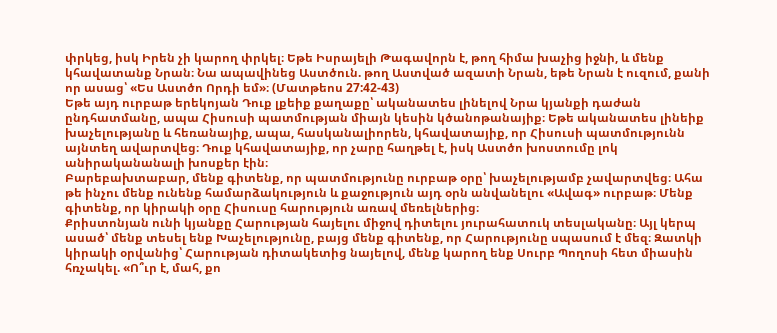փրկեց, իսկ Իրեն չի կարող փրկել։ Եթե Իսրայելի Թագավորն է, թող հիմա խաչից իջնի, և մենք կհավատանք Նրան։ Նա ապավինեց Աստծուն. թող Աստված ազատի Նրան, եթե Նրան է ուզում, քանի որ ասաց՝ «Ես Աստծո Որդի եմ»։ (Մատթեոս 27:42-43)
Եթե այդ ուրբաթ երեկոյան Դուք լքեիք քաղաքը՝ ականատես լինելով Նրա կյանքի դաժան ընդհատմանը, ապա Հիսուսի պատմության միայն կեսին կծանոթանայիք։ Եթե ականատես լինեիք խաչելությանը և հեռանայիք, ապա, հասկանալիորեն, կհավատայիք, որ Հիսուսի պատմությունն այնտեղ ավարտվեց։ Դուք կհավատայիք, որ չարը հաղթել է, իսկ Աստծո խոստումը լոկ անիրականանալի խոսքեր էին։
Բարեբախտաբար, մենք գիտենք, որ պատմությունը ուրբաթ օրը՝ խաչելությամբ չավարտվեց։ Ահա թե ինչու մենք ունենք համարձակություն և քաջություն այդ օրն անվանելու «Ավագ» ուրբաթ։ Մենք գիտենք, որ կիրակի օրը Հիսուսը հարություն առավ մեռելներից։
Քրիստոնյան ունի կյանքը Հարության հայելու միջով դիտելու յուրահատուկ տեսլականը։ Այլ կերպ ասած՝ մենք տեսել ենք Խաչելությունը, բայց մենք գիտենք, որ Հարությունը սպասում է մեզ։ Զատկի կիրակի օրվանից՝ Հարության դիտակետից նայելով, մենք կարող ենք Սուրբ Պողոսի հետ միասին հռչակել. «Ո՞ւր է, մահ, քո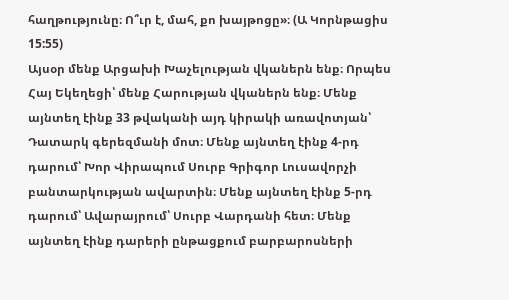հաղթությունը։ Ո՞ւր է, մահ, քո խայթոցը»։ (Ա Կորնթացիս 15:55)
Այսօր մենք Արցախի Խաչելության վկաներն ենք։ Որպես Հայ Եկեղեցի՝ մենք Հարության վկաներն ենք։ Մենք այնտեղ էինք 33 թվականի այդ կիրակի առավոտյան՝ Դատարկ գերեզմանի մոտ։ Մենք այնտեղ էինք 4-րդ դարում՝ Խոր Վիրապում Սուրբ Գրիգոր Լուսավորչի բանտարկության ավարտին։ Մենք այնտեղ էինք 5-րդ դարում՝ Ավարայրում՝ Սուրբ Վարդանի հետ։ Մենք այնտեղ էինք դարերի ընթացքում բարբարոսների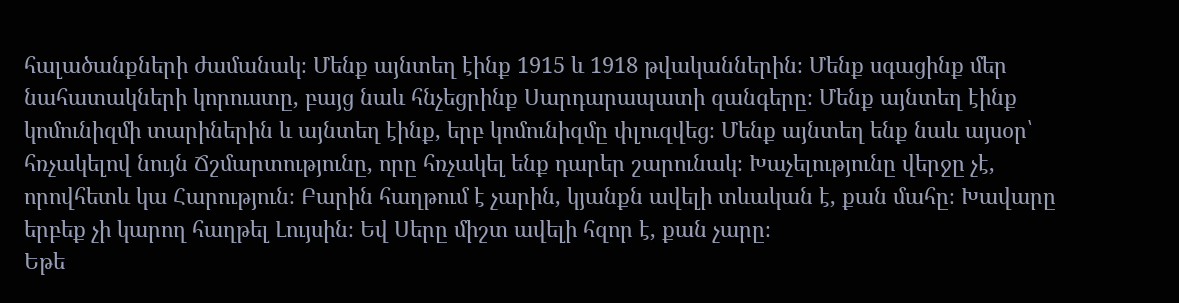հալածանքների ժամանակ։ Մենք այնտեղ էինք 1915 և 1918 թվականներին։ Մենք սգացինք մեր նահատակների կորուստը, բայց նաև հնչեցրինք Սարդարապատի զանգերը։ Մենք այնտեղ էինք կոմունիզմի տարիներին և այնտեղ էինք, երբ կոմունիզմը փլուզվեց։ Մենք այնտեղ ենք նաև այսօր՝ հռչակելով նույն Ճշմարտությունը, որը հռչակել ենք դարեր շարունակ։ Խաչելությունը վերջը չէ, որովհետև կա Հարություն։ Բարին հաղթում է չարին, կյանքն ավելի տևական է, քան մահը։ Խավարը երբեք չի կարող հաղթել Լույսին։ Եվ Սերը միշտ ավելի հզոր է, քան չարը։
Եթե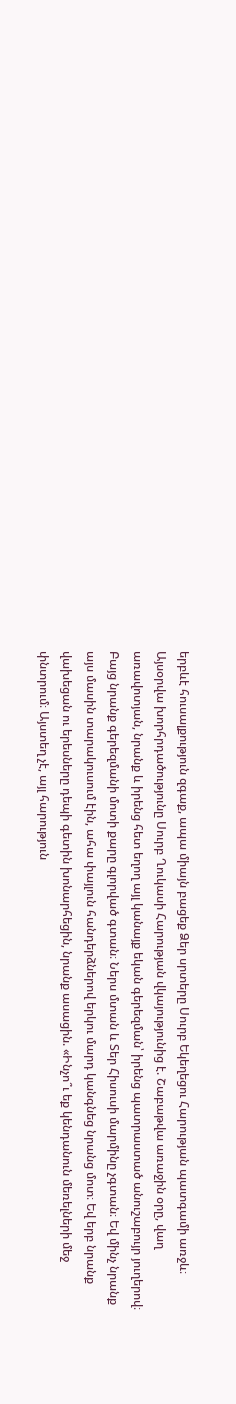երբևէ հուսալքություն զգաք, ապա միայն բացեք Ձեր սրտերը Սուրբ Եկեղեցու Հարության պատգամի առջև։
Այսօրվա խորհրդածությունը Սուրբ Ղուկասի Հարության վկայությունից է. Շաբաթվա առաջին օրը, վաղ առավոտյան, նրանք և իրենց հետ եղող այլ կանայք եկան գերեզման՝ իրենց պատրաստած անուշաբույր յուղերով։ Բայց նրանք գերեզմանի մոտի քարը գլորված գտան։ Ներս մտան և Տեր Հիսուսի մարմինը չգտան։ Եվ մինչ նրանք այս մասին տարակուսում էին, ահա փայլուն հանդերձներով երկու մարդ կանգնեց նրանց մոտ։ Եվ երբ նրանք վախեցան ու երեսները դեպի գետին խոնարհեցին, նրանք ասացին. «Ինչո՞ւ եք կենդանուն մեռելների մեջ փնտրում։ Այստեղ չէ, այլ հարություն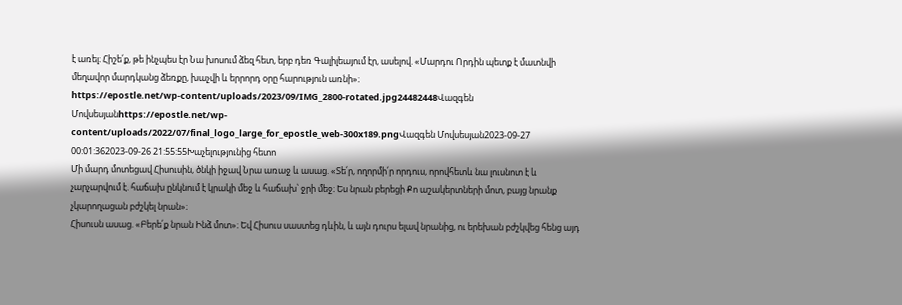է առել։ Հիշե՛ք, թե ինչպես էր Նա խոսում ձեզ հետ, երբ դեռ Գալիլեայում էր, ասելով. «Մարդու Որդին պետք է մատնվի մեղավոր մարդկանց ձեռքը, խաչվի և երրորդ օրը հարություն առնի»։
https://epostle.net/wp-content/uploads/2023/09/IMG_2800-rotated.jpg24482448Վազգեն Մովսեսյանhttps://epostle.net/wp-content/uploads/2022/07/final_logo_large_for_epostle_web-300x189.pngՎազգեն Մովսեսյան2023-09-27 00:01:362023-09-26 21:55:55Խաչելությունից հետո
Մի մարդ մոտեցավ Հիսուսին, ծնկի իջավ Նրա առաջ և ասաց. «Տե՛ր, ողորմի՛ր որդուս, որովհետև նա լուսնոտ է և չարչարվում է. հաճախ ընկնում է կրակի մեջ և հաճախ՝ ջրի մեջ։ Ես նրան բերեցի Քո աշակերտների մոտ, բայց նրանք չկարողացան բժշկել նրան»։
Հիսուսն ասաց. «Բերե՛ք նրան Ինձ մոտ»։ Եվ Հիսուս սաստեց դևին, և այն դուրս ելավ նրանից, ու երեխան բժշկվեց հենց այդ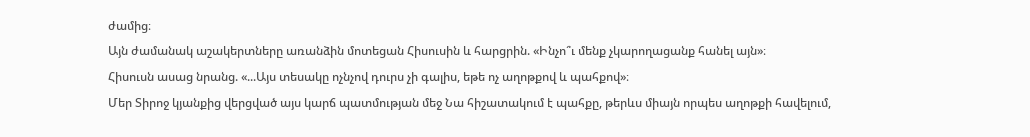ժամից։
Այն ժամանակ աշակերտները առանձին մոտեցան Հիսուսին և հարցրին. «Ինչո՞ւ մենք չկարողացանք հանել այն»։
Հիսուսն ասաց նրանց. «...Այս տեսակը ոչնչով դուրս չի գալիս, եթե ոչ աղոթքով և պահքով»։
Մեր Տիրոջ կյանքից վերցված այս կարճ պատմության մեջ Նա հիշատակում է պահքը, թերևս միայն որպես աղոթքի հավելում,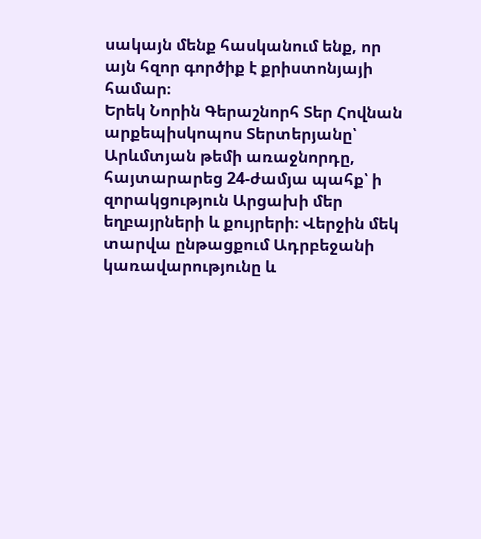սակայն մենք հասկանում ենք, որ այն հզոր գործիք է քրիստոնյայի համար։
Երեկ Նորին Գերաշնորհ Տեր Հովնան արքեպիսկոպոս Տերտերյանը՝ Արևմտյան թեմի առաջնորդը, հայտարարեց 24-ժամյա պահք՝ ի զորակցություն Արցախի մեր եղբայրների և քույրերի։ Վերջին մեկ տարվա ընթացքում Ադրբեջանի կառավարությունը և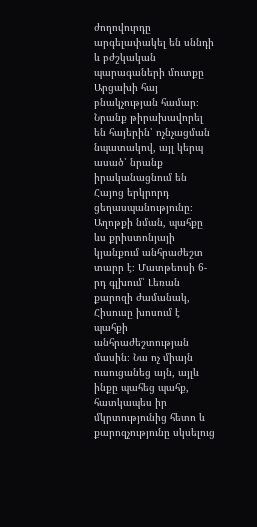ժողովուրդը արգելափակել են սննդի և բժշկական պարագաների մուտքը Արցախի հայ բնակչության համար։ Նրանք թիրախավորել են հայերին՝ ոչնչացման նպատակով, այլ կերպ ասած՝ նրանք իրականացնում են Հայոց երկրորդ ցեղասպանությունը։
Աղոթքի նման, պահքը ևս քրիստոնյայի կյանքում անհրաժեշտ տարր է։ Մատթեոսի 6-րդ գլխում՝ Լեռան քարոզի ժամանակ, Հիսուսը խոսում է պահքի անհրաժեշտության մասին։ Նա ոչ միայն ուսուցանեց այն, այլև ինքը պահեց պահք, հատկապես իր մկրտությունից հետո և քարոզչությունը սկսելուց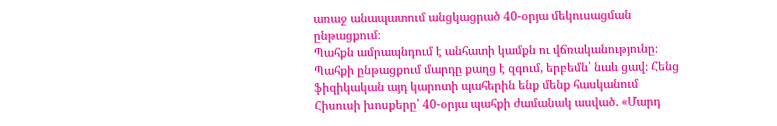առաջ անապատում անցկացրած 40-օրյա մեկուսացման ընթացքում։
Պահքն ամրապնդում է անհատի կամքն ու վճռականությունը։ Պահքի ընթացքում մարդը քաղց է զգում, երբեմն՝ նաև ցավ։ Հենց ֆիզիկական այդ կարոտի պահերին ենք մենք հասկանում Հիսուսի խոսքերը՝ 40-օրյա պահքի ժամանակ ասված. «Մարդ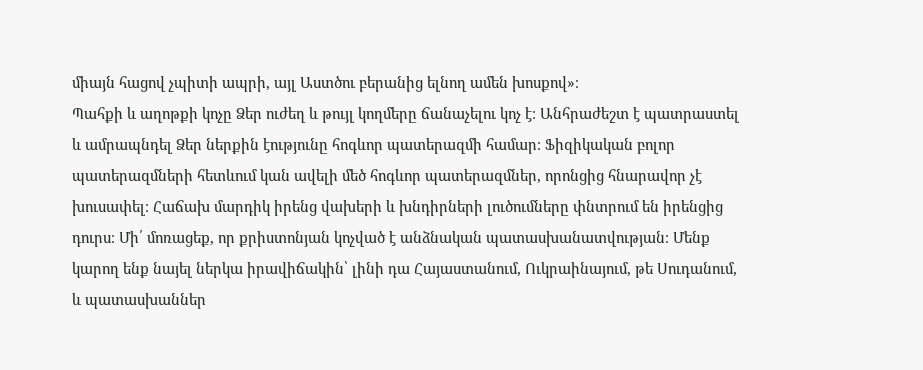միայն հացով չպիտի ապրի, այլ Աստծու բերանից ելնող ամեն խոսքով»։
Պահքի և աղոթքի կոչը Ձեր ուժեղ և թույլ կողմերը ճանաչելու կոչ է։ Անհրաժեշտ է պատրաստել և ամրապնդել Ձեր ներքին էությունը հոգևոր պատերազմի համար։ Ֆիզիկական բոլոր պատերազմների հետևում կան ավելի մեծ հոգևոր պատերազմներ, որոնցից հնարավոր չէ խուսափել։ Հաճախ մարդիկ իրենց վախերի և խնդիրների լուծումները փնտրում են իրենցից դուրս։ Մի՛ մոռացեք, որ քրիստոնյան կոչված է անձնական պատասխանատվության։ Մենք կարող ենք նայել ներկա իրավիճակին՝ լինի դա Հայաստանում, Ուկրաինայում, թե Սուդանում, և պատասխաններ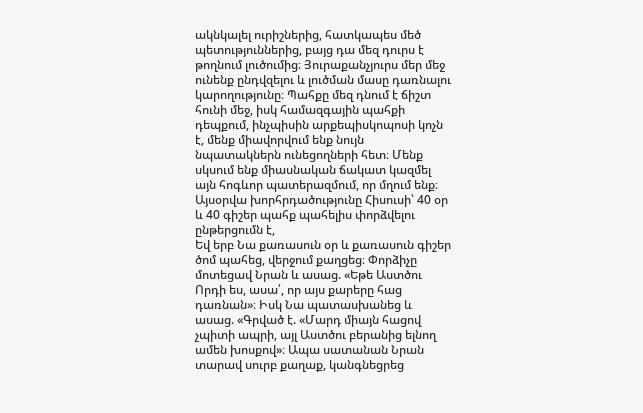ակնկալել ուրիշներից, հատկապես մեծ պետություններից, բայց դա մեզ դուրս է թողնում լուծումից։ Յուրաքանչյուրս մեր մեջ ունենք ընդվզելու և լուծման մասը դառնալու կարողությունը։ Պահքը մեզ դնում է ճիշտ հունի մեջ, իսկ համազգային պահքի դեպքում, ինչպիսին արքեպիսկոպոսի կոչն է, մենք միավորվում ենք նույն նպատակներն ունեցողների հետ։ Մենք սկսում ենք միասնական ճակատ կազմել այն հոգևոր պատերազմում, որ մղում ենք։
Այսօրվա խորհրդածությունը Հիսուսի՝ 40 օր և 40 գիշեր պահք պահելիս փորձվելու ընթերցումն է,
Եվ երբ Նա քառասուն օր և քառասուն գիշեր ծոմ պահեց, վերջում քաղցեց։ Փորձիչը մոտեցավ Նրան և ասաց. «Եթե Աստծու Որդի ես, ասա՛, որ այս քարերը հաց դառնան»։ Իսկ Նա պատասխանեց և ասաց. «Գրված է. «Մարդ միայն հացով չպիտի ապրի, այլ Աստծու բերանից ելնող ամեն խոսքով»։ Ապա սատանան Նրան տարավ սուրբ քաղաք, կանգնեցրեց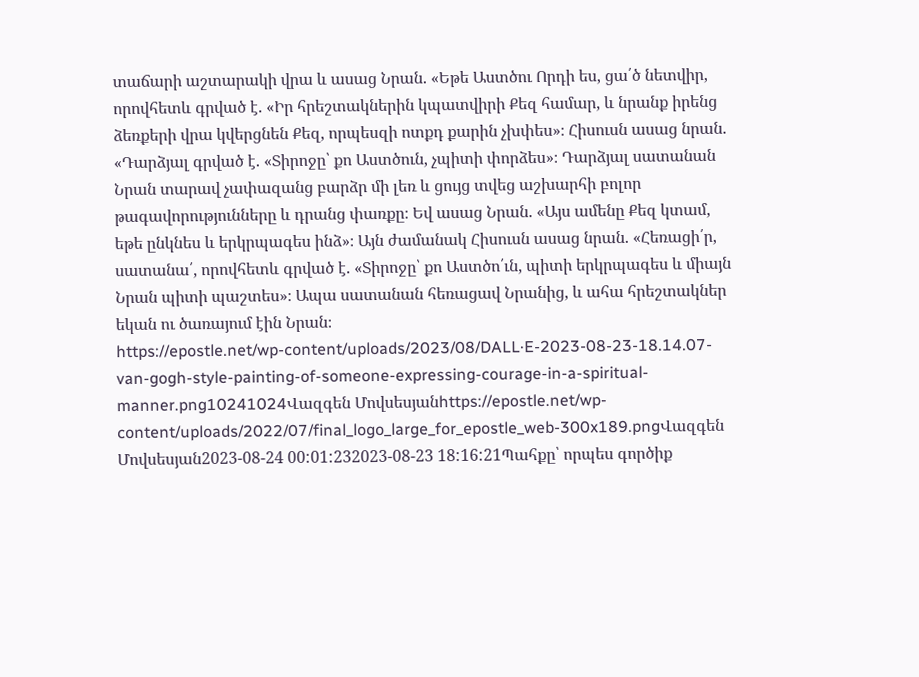տաճարի աշտարակի վրա և ասաց Նրան. «Եթե Աստծու Որդի ես, ցա՛ծ նետվիր, որովհետև գրված է. «Իր հրեշտակներին կպատվիրի Քեզ համար, և նրանք իրենց ձեռքերի վրա կվերցնեն Քեզ, որպեսզի ոտքդ քարին չխփես»։ Հիսուսն ասաց նրան. «Դարձյալ գրված է. «Տիրոջը՝ քո Աստծուն, չպիտի փորձես»։ Դարձյալ սատանան Նրան տարավ չափազանց բարձր մի լեռ և ցույց տվեց աշխարհի բոլոր թագավորությունները և դրանց փառքը։ Եվ ասաց Նրան. «Այս ամենը Քեզ կտամ, եթե ընկնես և երկրպագես ինձ»։ Այն ժամանակ Հիսուսն ասաց նրան. «Հեռացի՛ր, սատանա՛, որովհետև գրված է. «Տիրոջը՝ քո Աստծո՛ւն, պիտի երկրպագես և միայն Նրան պիտի պաշտես»։ Ապա սատանան հեռացավ Նրանից, և ահա հրեշտակներ եկան ու ծառայում էին Նրան։
https://epostle.net/wp-content/uploads/2023/08/DALL·E-2023-08-23-18.14.07-van-gogh-style-painting-of-someone-expressing-courage-in-a-spiritual-manner.png10241024Վազգեն Մովսեսյանhttps://epostle.net/wp-content/uploads/2022/07/final_logo_large_for_epostle_web-300x189.pngՎազգեն Մովսեսյան2023-08-24 00:01:232023-08-23 18:16:21Պահքը՝ որպես գործիք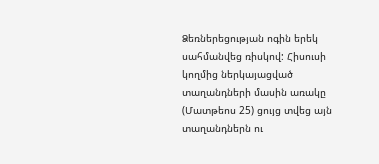Ձեռներեցության ոգին երեկ սահմանվեց ռիսկով: Հիսուսի կողմից ներկայացված տաղանդների մասին առակը (Մատթեոս 25) ցույց տվեց այն տաղանդներն ու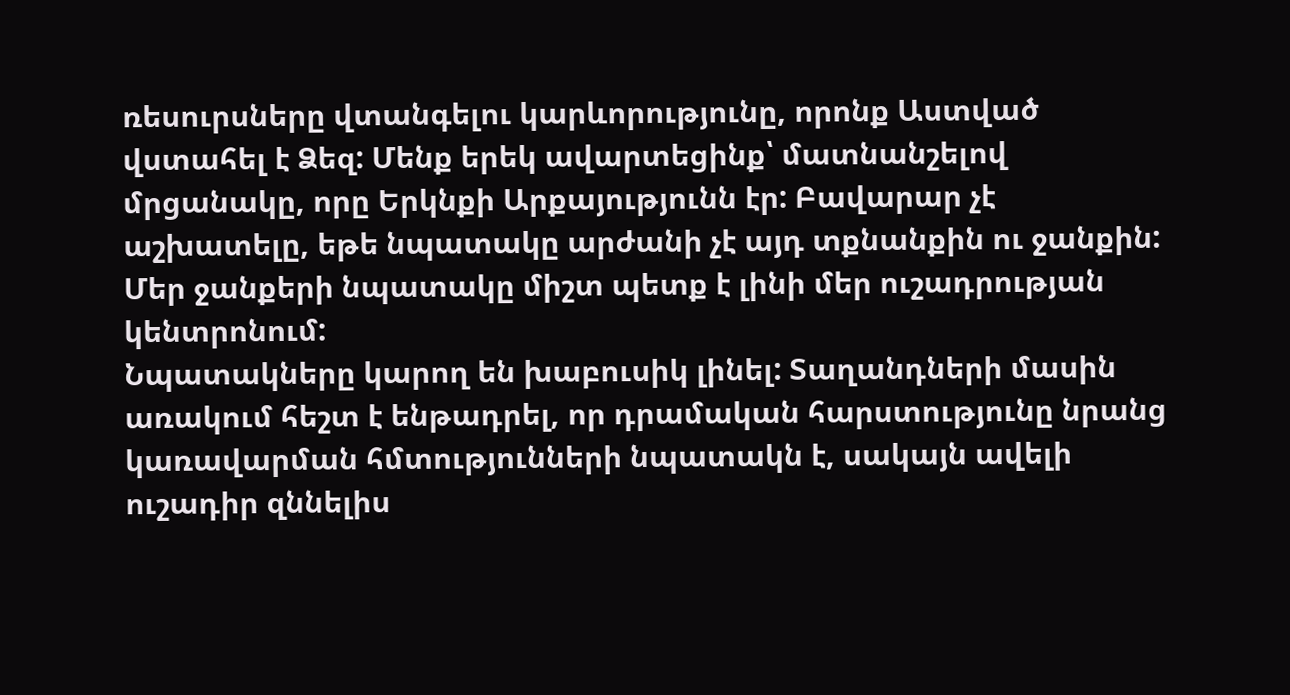ռեսուրսները վտանգելու կարևորությունը, որոնք Աստված վստահել է Ձեզ: Մենք երեկ ավարտեցինք՝ մատնանշելով մրցանակը, որը Երկնքի Արքայությունն էր: Բավարար չէ աշխատելը, եթե նպատակը արժանի չէ այդ տքնանքին ու ջանքին: Մեր ջանքերի նպատակը միշտ պետք է լինի մեր ուշադրության կենտրոնում:
Նպատակները կարող են խաբուսիկ լինել: Տաղանդների մասին առակում հեշտ է ենթադրել, որ դրամական հարստությունը նրանց կառավարման հմտությունների նպատակն է, սակայն ավելի ուշադիր զննելիս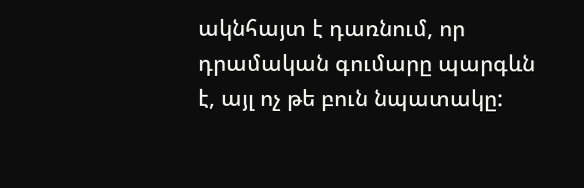ակնհայտ է դառնում, որ դրամական գումարը պարգևն է, այլ ոչ թե բուն նպատակը: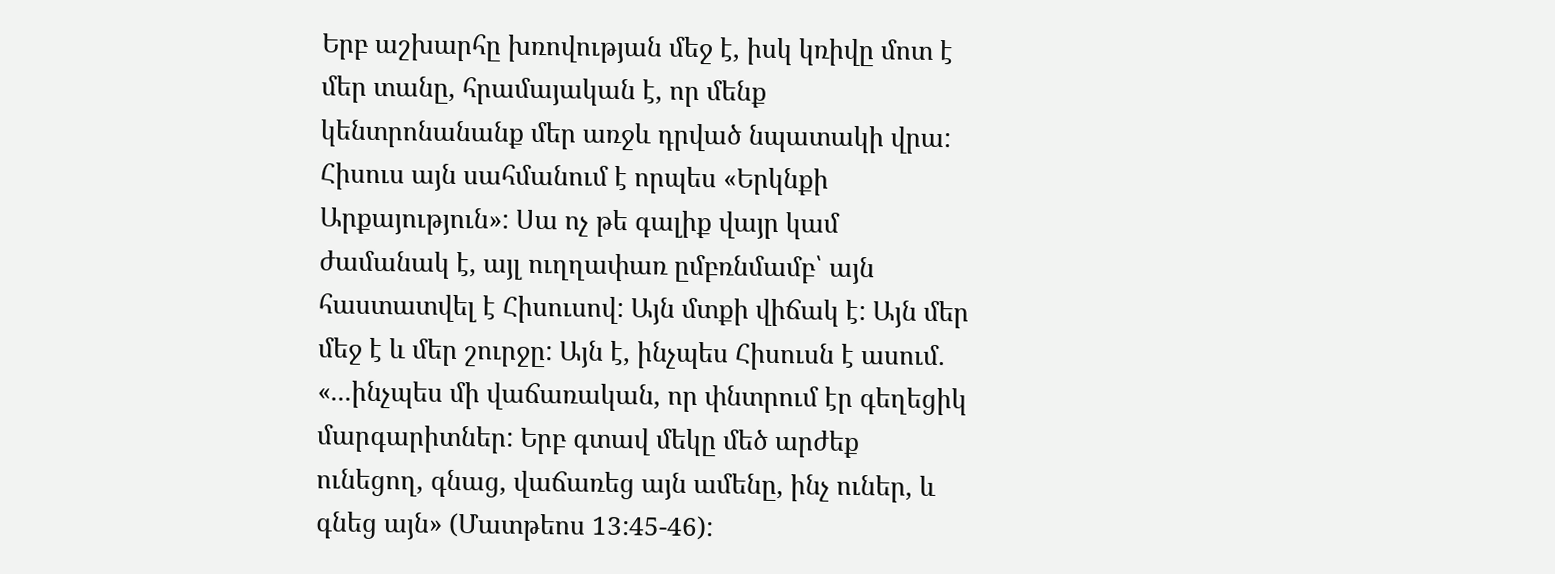Երբ աշխարհը խռովության մեջ է, իսկ կռիվը մոտ է մեր տանը, հրամայական է, որ մենք կենտրոնանանք մեր առջև դրված նպատակի վրա: Հիսուս այն սահմանում է որպես «Երկնքի Արքայություն»: Սա ոչ թե գալիք վայր կամ ժամանակ է, այլ ուղղափառ ըմբռնմամբ՝ այն հաստատվել է Հիսուսով: Այն մտքի վիճակ է: Այն մեր մեջ է և մեր շուրջը: Այն է, ինչպես Հիսուսն է ասում. «...ինչպես մի վաճառական, որ փնտրում էր գեղեցիկ մարգարիտներ: Երբ գտավ մեկը մեծ արժեք ունեցող, գնաց, վաճառեց այն ամենը, ինչ ուներ, և գնեց այն» (Մատթեոս 13:45-46):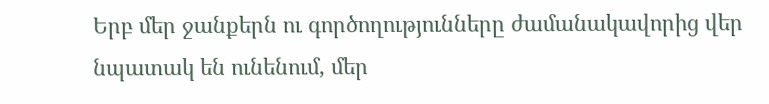Երբ մեր ջանքերն ու գործողությունները ժամանակավորից վեր նպատակ են ունենում, մեր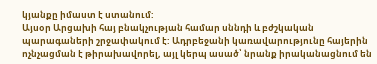կյանքը իմաստ է ստանում:
Այսօր Արցախի հայ բնակչության համար սննդի և բժշկական պարագաների շրջափակում է: Ադրբեջանի կառավարությունը հայերին ոչնչացման է թիրախավորել, այլ կերպ ասած՝ նրանք իրականացնում են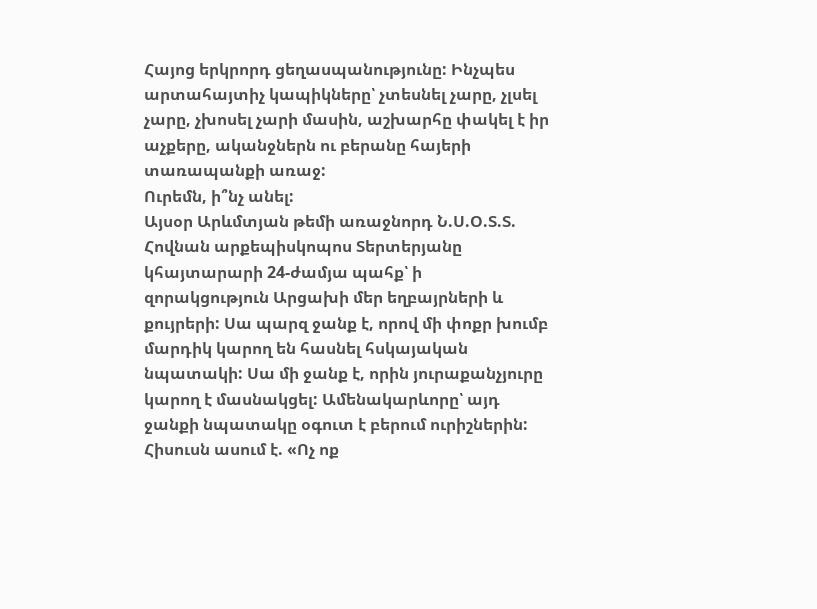Հայոց երկրորդ ցեղասպանությունը: Ինչպես արտահայտիչ կապիկները՝ չտեսնել չարը, չլսել չարը, չխոսել չարի մասին, աշխարհը փակել է իր աչքերը, ականջներն ու բերանը հայերի տառապանքի առաջ:
Ուրեմն, ի՞նչ անել:
Այսօր Արևմտյան թեմի առաջնորդ Ն.Ս.Օ.Տ.Տ. Հովնան արքեպիսկոպոս Տերտերյանը կհայտարարի 24-ժամյա պահք՝ ի զորակցություն Արցախի մեր եղբայրների և քույրերի: Սա պարզ ջանք է, որով մի փոքր խումբ մարդիկ կարող են հասնել հսկայական նպատակի: Սա մի ջանք է, որին յուրաքանչյուրը կարող է մասնակցել: Ամենակարևորը՝ այդ ջանքի նպատակը օգուտ է բերում ուրիշներին: Հիսուսն ասում է. «Ոչ ոք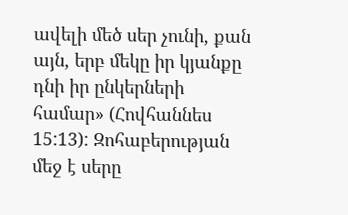ավելի մեծ սեր չունի, քան այն, երբ մեկը իր կյանքը դնի իր ընկերների համար» (Հովհաննես 15:13): Զոհաբերության մեջ է սերը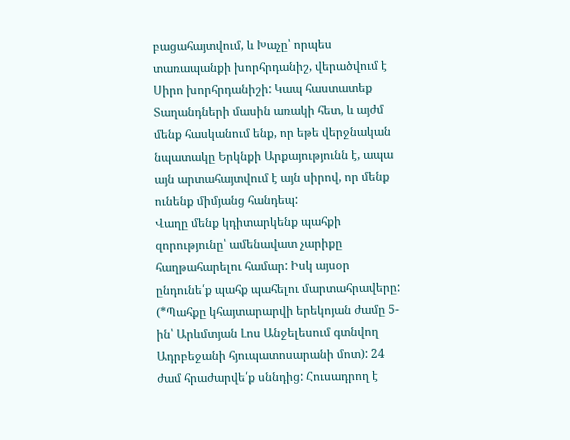բացահայտվում, և Խաչը՝ որպես տառապանքի խորհրդանիշ, վերածվում է Սիրո խորհրդանիշի: Կապ հաստատեք Տաղանդների մասին առակի հետ, և այժմ մենք հասկանում ենք, որ եթե վերջնական նպատակը Երկնքի Արքայությունն է, ապա այն արտահայտվում է այն սիրով, որ մենք ունենք միմյանց հանդեպ:
Վաղը մենք կդիտարկենք պահքի զորությունը՝ ամենավատ չարիքը հաղթահարելու համար: Իսկ այսօր ընդունե՛ք պահք պահելու մարտահրավերը: (*Պահքը կհայտարարվի երեկոյան ժամը 5-ին՝ Արևմտյան Լոս Անջելեսում գտնվող Ադրբեջանի հյուպատոսարանի մոտ): 24 ժամ հրաժարվե՛ք սննդից: Հուսադրող է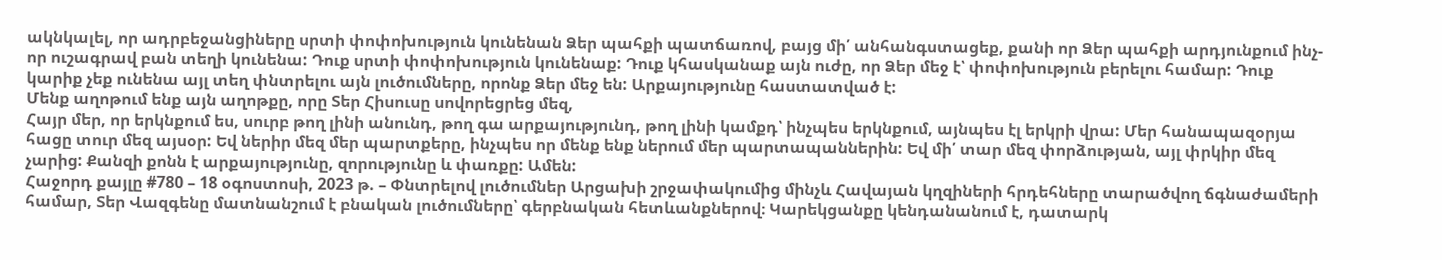ակնկալել, որ ադրբեջանցիները սրտի փոփոխություն կունենան Ձեր պահքի պատճառով, բայց մի՛ անհանգստացեք, քանի որ Ձեր պահքի արդյունքում ինչ-որ ուշագրավ բան տեղի կունենա: Դուք սրտի փոփոխություն կունենաք: Դուք կհասկանաք այն ուժը, որ Ձեր մեջ է՝ փոփոխություն բերելու համար: Դուք կարիք չեք ունենա այլ տեղ փնտրելու այն լուծումները, որոնք Ձեր մեջ են: Արքայությունը հաստատված է:
Մենք աղոթում ենք այն աղոթքը, որը Տեր Հիսուսը սովորեցրեց մեզ,
Հայր մեր, որ երկնքում ես, սուրբ թող լինի անունդ, թող գա արքայությունդ, թող լինի կամքդ՝ ինչպես երկնքում, այնպես էլ երկրի վրա: Մեր հանապազօրյա հացը տուր մեզ այսօր: Եվ ներիր մեզ մեր պարտքերը, ինչպես որ մենք ենք ներում մեր պարտապաններին: Եվ մի՛ տար մեզ փորձության, այլ փրկիր մեզ չարից: Քանզի քոնն է արքայությունը, զորությունը և փառքը: Ամեն:
Հաջորդ քայլը #780 – 18 օգոստոսի, 2023 թ. – Փնտրելով լուծումներ Արցախի շրջափակումից մինչև Հավայան կղզիների հրդեհները տարածվող ճգնաժամերի համար, Տեր Վազգենը մատնանշում է բնական լուծումները՝ գերբնական հետևանքներով։ Կարեկցանքը կենդանանում է, դատարկ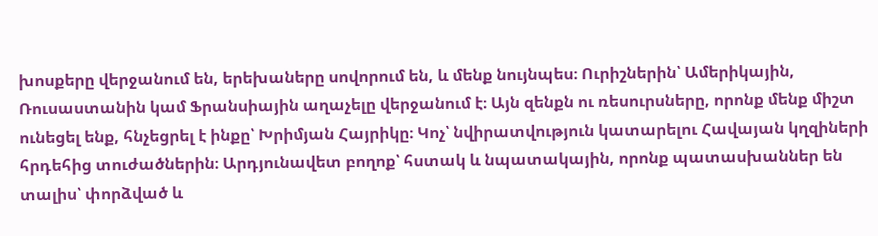խոսքերը վերջանում են, երեխաները սովորում են, և մենք նույնպես։ Ուրիշներին՝ Ամերիկային, Ռուսաստանին կամ Ֆրանսիային աղաչելը վերջանում է։ Այն զենքն ու ռեսուրսները, որոնք մենք միշտ ունեցել ենք, հնչեցրել է ինքը՝ Խրիմյան Հայրիկը։ Կոչ՝ նվիրատվություն կատարելու Հավայան կղզիների հրդեհից տուժածներին։ Արդյունավետ բողոք՝ հստակ և նպատակային, որոնք պատասխաններ են տալիս՝ փորձված և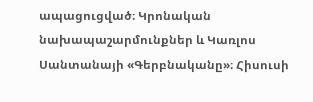ապացուցված։ Կրոնական նախապաշարմունքներ և Կառլոս Սանտանայի «Գերբնականը»։ Հիսուսի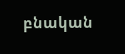բնական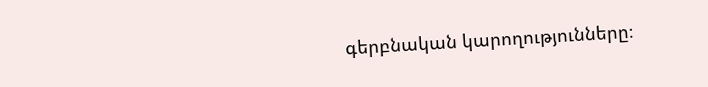գերբնական կարողությունները։